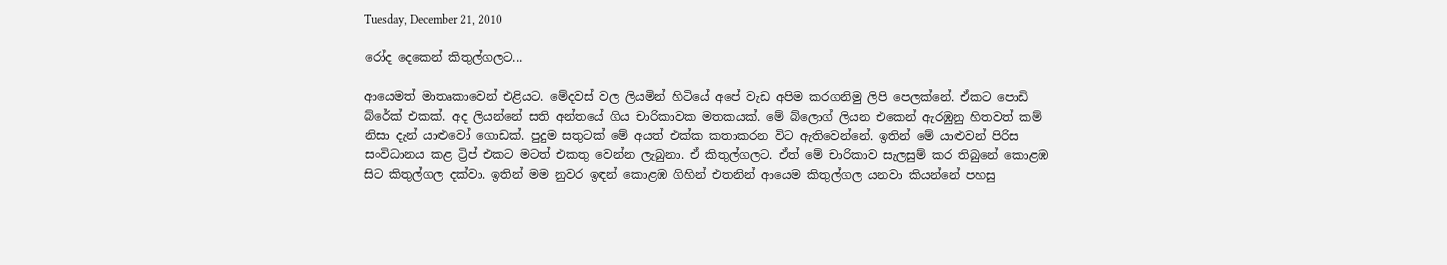Tuesday, December 21, 2010

රෝද දෙකෙන් කිතුල්ගලට...

ආයෙමත් මාතෘකාවෙන් එළියට. මේදවස් වල ලියමින් හිටියේ අපේ වැඩ අපිම කරගනිමු ලිපි පෙලක්නේ. ඒකට පොඩි බ්රේක් එකක්. අද ලියන්නේ සති අන්තයේ ගිය චාරිකාවක මතකයක්. මේ බ්ලොග් ලියන එකෙන් ඇරඹුනු හිතවත් කම් නිසා දැන් යාළුවෝ ගොඩක්. පුදුම සතුටක් මේ අයත් එක්ක කතාකරන විට ඇතිවෙන්නේ. ඉතින් මේ යාළුවන් පිරිස සංවිධානය කළ ට්‍රිප් එකට මටත් එකතු වෙන්න ලැබුනා. ඒ කිතුල්ගලට. ඒත් මේ චාරිකාව සැලසුම් කර තිබුනේ කොළඹ සිට කිතුල්ගල දක්වා. ඉතින් මම නුවර ඉඳන් කොළඹ ගිහින් එතනින් ආයෙම කිතුල්ගල යනවා කියන්නේ පහසු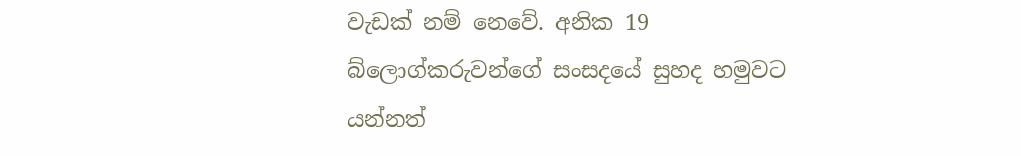වැඩක් නම් නෙවේ. අනික 19 බ්ලොග්කරුවන්ගේ සංසදයේ සුහද හමුවට යන්නත්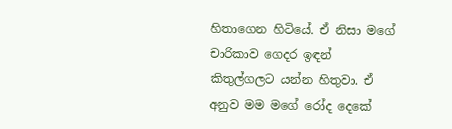හිතාගෙන හිටියේ. ඒ නිසා මගේ චාරිකාව ගෙදර ඉඳන් කිතුල්ගලට යන්න හිතුවා. ඒ අනුව මම මගේ රෝද දෙකේ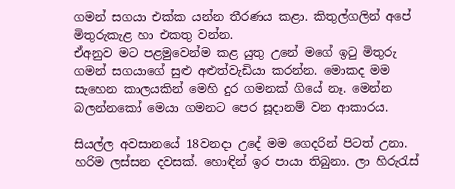ගමන් සගයා එක්ක යන්න තීරණය කළා. කිතුල්ගලින් අපේ මිතුරුකැළ හා එකතු වන්න.
ඒඅනුව මට පළමුවෙන්ම කළ යුතු උනේ මගේ ඉටු මිතුරු ගමන් සගයාගේ සුළු අළුත්වැඩියා කරන්න. මොකද මම සැහෙන කාලයකින් මෙහි දුර ගමනක් ගියේ නෑ. මෙන්න බලන්නකෝ මෙයා ගමනට පෙර සූදානම් වන ආකාරය.

සියල්ල අවසානයේ 18වනදා උදේ මම ගෙදරින් පිටත් උනා. හරිම ලස්සන දවසක්. හොඳින් ඉර පායා තිබුනා. ලා හිරුරැස්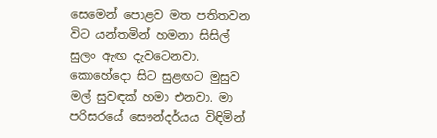සෙමෙන් පොළව මත පතිතවන විට යන්තමින් හමනා සිසිල් සුලං ඇඟ දැවටෙනවා. කොහේදො සිට සුළඟට මුසුව මල් සුවඳක් හමා එනවා. මා පරිසරයේ සෞන්දර්යය විඳිමින්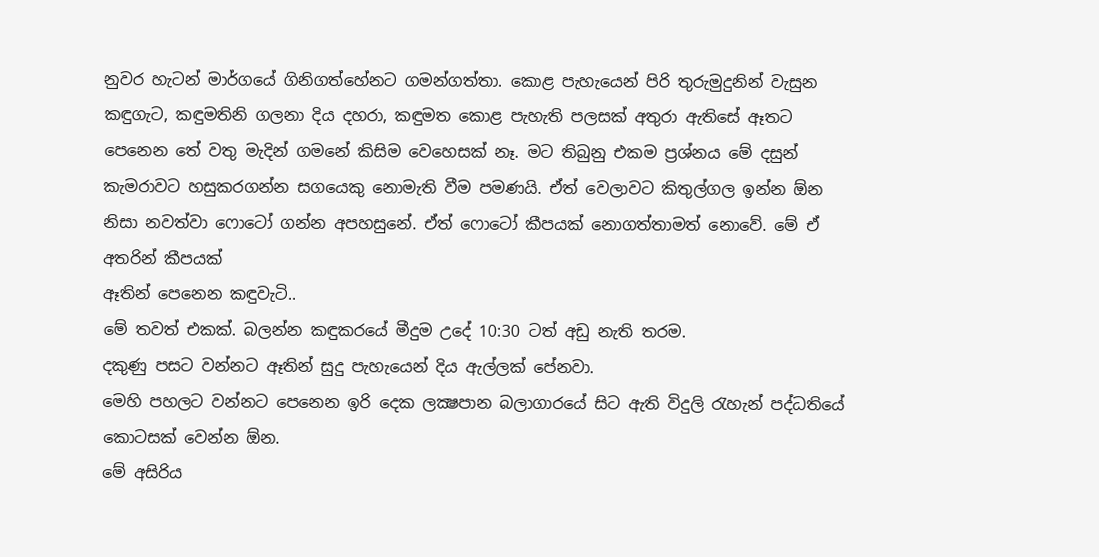නුවර හැටන් මාර්ගයේ ගිනිගත්හේනට ගමන්ගත්තා. කොළ පැහැයෙන් පිරි තුරුමුදුනින් වැසුන කඳුගැට, කඳුමතිනි ගලනා දිය දහරා, කඳුමත කොළ පැහැති පලසක් අතුරා ඇතිසේ ඈතට පෙනෙන තේ වතු මැදින් ගමනේ කිසිම වෙහෙසක් නෑ. මට තිබුනු එකම ප්‍රශ්නය මේ දසුන් කැමරාවට හසුකරගන්න සගයෙකු නොමැති වීම පමණයි. ඒත් වෙලාවට කිතුල්ගල ඉන්න ඕන නිසා නවත්වා ෆොටෝ ගන්න අපහසුනේ. ඒත් ෆොටෝ කීපයක් නොගත්තාමත් නොවේ. මේ ඒ අතරින් කීපයක්
ඈතින් පෙනෙන කඳුවැටි..
මේ තවත් එකක්. බලන්න කඳුකරයේ මීදුම උදේ 10:30 ටත් අඩු නැති තරම.
දකුණු පසට වන්නට ඈතින් සුදු පැහැයෙන් දිය ඇල්ලක් පේනවා.
මෙහි පහලට වන්නට පෙනෙන ඉරි දෙක ලක්‍ෂපාන බලාගාරයේ සිට ඇති විදුලි රැහැන් පද්ධතියේ කොටසක් වෙන්න ඕන.
මේ අසිරිය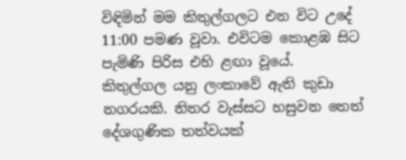විඳිමින් මම කිතුල්ගලට එන විට උදේ 11:00 පමණ වූවා. එවිටම කොළඹ සිට පැමිණි පිරිස එහි ළඟා වූයේ.
කිතුල්ගල යනු ලංකාවේ ඇති කුඩා නගරයකි. නිතර වැස්සට හසුවන තෙත් දේශගුණික තත්වයක්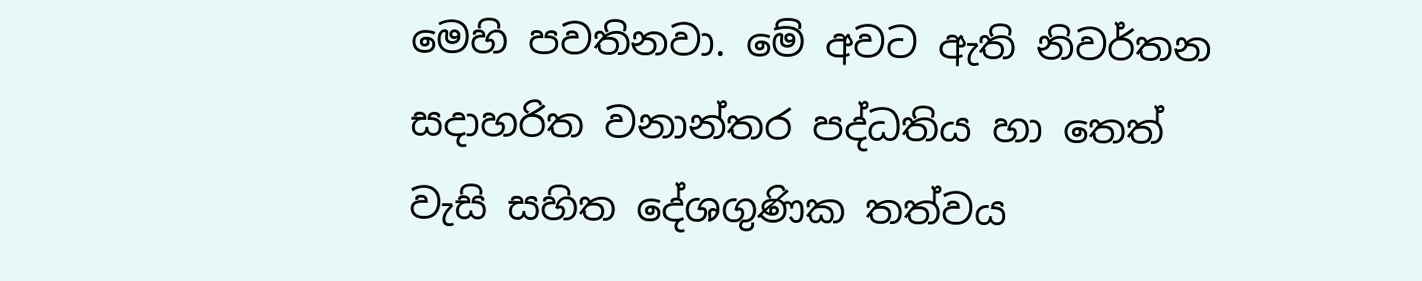මෙහි පවතිනවා. මේ අවට ඇති නිවර්තන සදාහරිත වනාන්තර පද්ධතිය හා තෙත් වැසි සහිත දේශගුණික තත්වය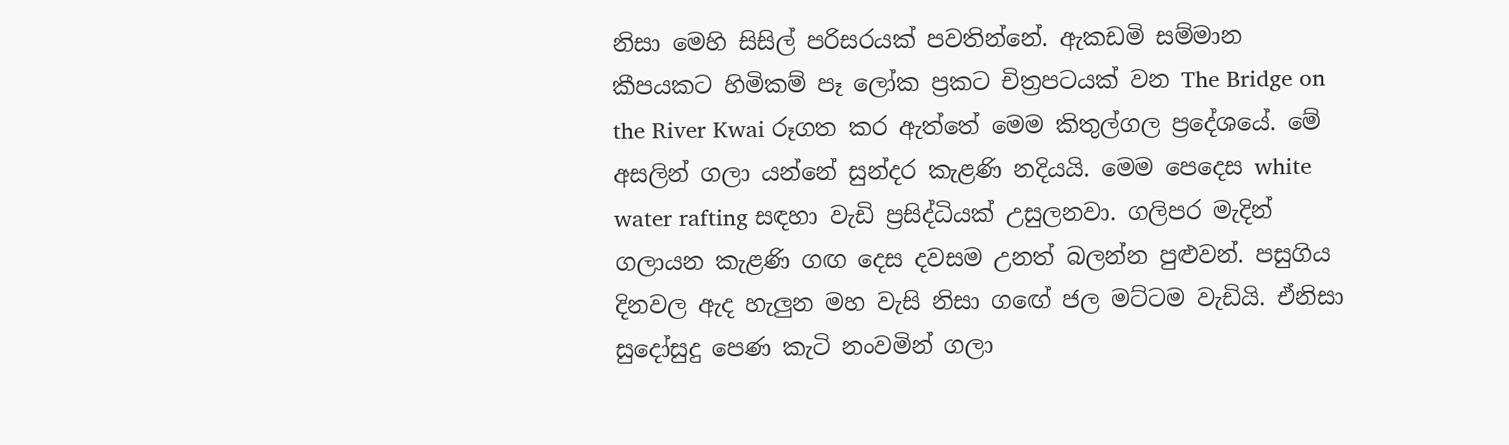නිසා මෙහි සිසිල් පරිසරයක් පවතින්නේ. ඇකඩමි සම්මාන කීපයකට හිමිකම් පෑ ලෝක ප්‍රකට චිත්‍රපටයක් වන The Bridge on the River Kwai රූගත කර ඇත්තේ මෙම කිතුල්ගල ප්‍රදේශයේ. මේ අසලින් ගලා යන්නේ සුන්දර කැළණි නදියයි. මෙම පෙදෙස white water rafting සඳහා වැඩි ප්‍රසිද්ධියක් උසුලනවා. ගලිපර මැදින් ගලායන කැළණි ගඟ දෙස දවසම උනත් බලන්න පුළුවන්. පසුගිය දිනවල ඇද හැලුන මහ වැසි නිසා ගඟේ ජල මට්ටම වැඩියි. ඒනිසා සුදෝසුදු පෙණ කැටි නංවමින් ගලා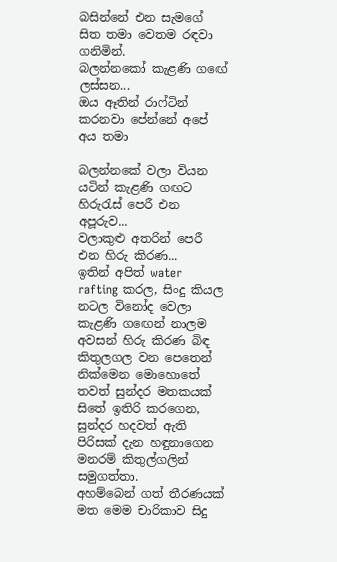බසින්නේ එන සැමගේ සිත තමා වෙතම රඳවා ගනිමින්.
බලන්නකෝ කැළණි ගඟේ ලස්සන...
ඔය ඈතින් රාෆ්ටින් කරනවා පේන්නේ අපේ අය තමා

බලන්නකේ වලා වියන යටින් කැළණි ගඟට හිරුරැස් පෙරී එන අපූරුව...
වලාකුළු අතරින් පෙරී එන හිරු කිරණ...
ඉතින් අපිත් water rafting කරල, සිංදු කියල නටල විනෝද වෙලා කැළණි ගඟෙන් නාලම අවසන් හිරු කිරණ බිඳ කිතුලගල වන පෙතෙන් නික්මෙන මොහොතේ තවත් සුන්දර මතකයක් සිතේ ඉතිරි කරගෙන, සුන්දර හදවත් ඇති පිරිසක් දැන හඳුනාගෙන මනරම් කිතුල්ගලින් සමුගත්තා.
අහම්බෙන් ගත් තීරණයක් මත මෙම චාරිකාව සිදු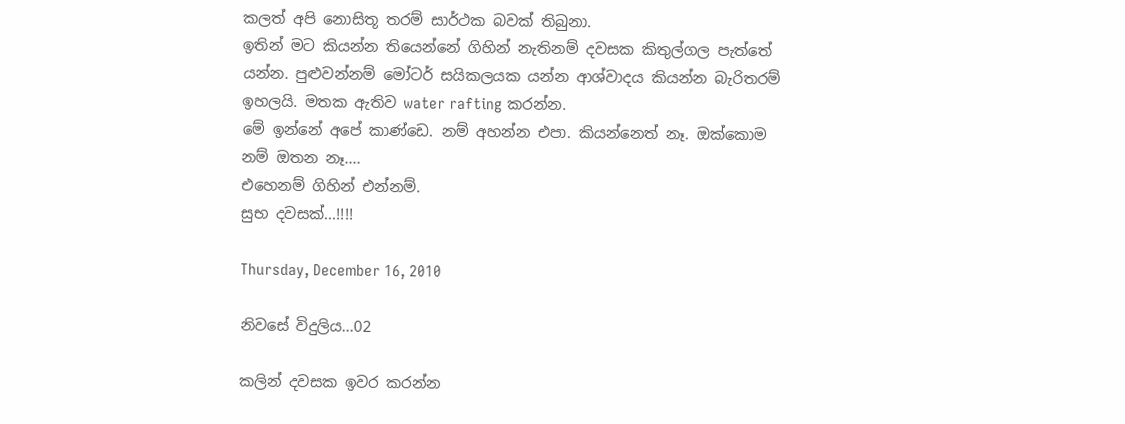කලත් අපි නොසිතූ තරම් සාර්ථක බවක් තිබුනා.
ඉතින් මට කියන්න තියෙන්නේ ගිහින් නැතිනම් දවසක කිතුල්ගල පැත්තේ යන්න. පුළුවන්නම් මෝටර් සයිකලයක යන්න ආශ්වාදය කියන්න බැරිතරම් ඉහලයි. මතක ඇතිව water rafting කරන්න.
මේ ඉන්නේ අපේ කාණ්ඩෙ. නම් අහන්න එපා. කියන්නෙත් නෑ. ඔක්කොම නම් ඔතන නෑ....
එහෙනම් ගිහින් එන්නම්.
සුභ දවසක්...!!!!

Thursday, December 16, 2010

නිවසේ විදුලිය...02

කලින් දවසක ඉවර කරන්න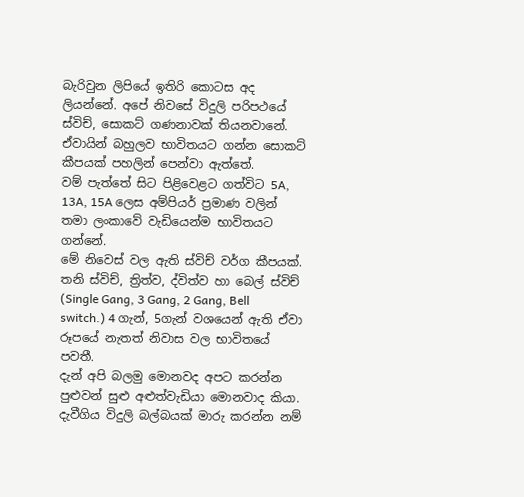බැරිවුන ලිපියේ ඉතිරි කොටස අද ලියන්නේ. අපේ නිවසේ විදුලි පරිපථයේ ස්විච්, සොකට් ගණනාවක් තියනවානේ. ඒවායින් බහුලව භාවිතයට ගන්න සොකට් කීපයක් පහලින් පෙන්වා ඇත්තේ.
වම් පැත්තේ සිට පිළිවෙළට ගත්විට 5A, 13A, 15A ලෙස අම්පියර් ප්‍රමාණ වලින් තමා ලංකාවේ වැඩියෙන්ම භාවිතයට ගන්නේ.
මේ නිවෙස් වල ඇති ස්විච් වර්ග කීපයක්.
තනි ස්විච්, ත්‍රිත්ව, ද්විත්ව හා බෙල් ස්විච් (Single Gang, 3 Gang, 2 Gang, Bell switch.) 4 ගැන්, 5ගැන් වශයෙන් ඇති ඒවා රූපයේ නැතත් නිවාස වල භාවිතයේ පවතී.
දැන් අපි බලමු මොනවද අපට කරන්න පුළුවන් සුළු අළුත්වැඩියා මොනවාද කියා.
දැවීගිය විදුලි බල්බයක් මාරු කරන්න නම්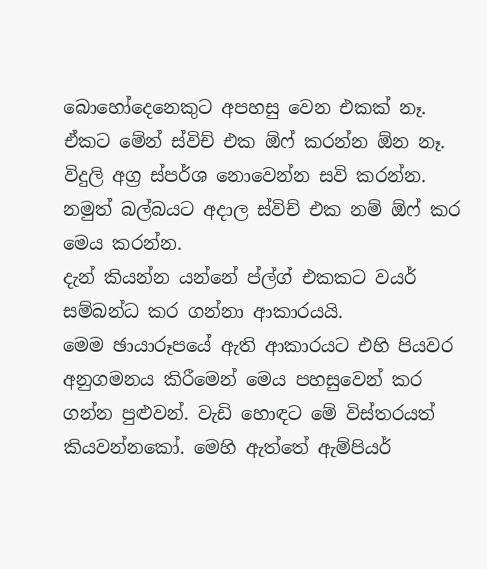බොහෝදෙනෙකුට අපහසු වෙන එකක් නෑ. ඒකට මේන් ස්විච් එක ඕෆ් කරන්න ඕන නෑ. විදුලි අග්‍ර ස්පර්ශ නොවෙන්න සවි කරන්න. නමුත් බල්බයට අදාල ස්විච් එක නම් ඕෆ් කර මෙය කරන්න.
දැන් කියන්න යන්නේ ප්ල්ග් එකකට වයර් සම්බන්ධ කර ගන්නා ආකාරයයි.
මෙම ඡායාරූපයේ ඇති ආකාරයට එහි පියවර අනුගමනය කිරීමෙන් මෙය පහසුවෙන් කර ගන්න පුළුවන්. වැඩි හොඳට මේ විස්තරයත් කියවන්නකෝ. මෙහි ඇත්තේ ඇම්පියර්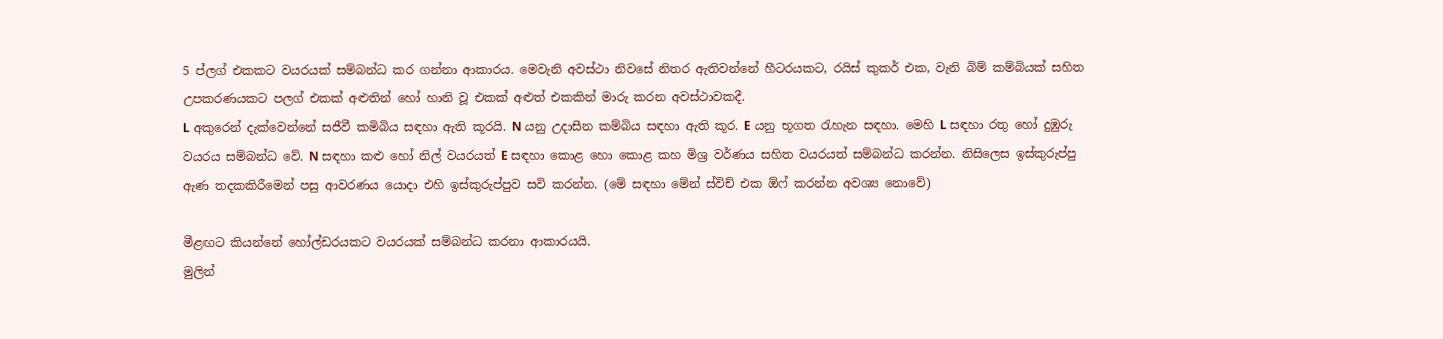5 ප්ලග් එකකට වයරයක් සම්බන්ධ කර ගන්නා ආකාරය. මෙවැනි අවස්ථා නිවසේ නිතර ඇතිවන්නේ හීටරයකට, රයිස් කුකර් එක, වැනි බිම් කම්බියක් සහිත උපකරණයකට පලග් එකක් අළුතින් හෝ හානි වූ එකක් අළුත් එකකින් මාරු කරන අවස්ථාවකදී.
L අකුරෙන් දැක්වෙන්නේ සජීවී කමිබිය සඳහා ඇති කූරයි. N යනු උදාසීන කම්බිය සඳහා ඇති කූර. E යනු භූගත රැහැන සඳහා. මෙහි L සඳහා රතු හෝ දුඹුරු වයරය සම්බන්ධ වේ. N සඳහා කළු හෝ නිල් වයරයත් E සඳහා කොළ හො කොළ කහ මිශ්‍ර වර්ණය සහිත වයරයත් සම්බන්ධ කරන්න. නිසිලෙස ඉස්කුරුප්පු ඇණ තදකකිරීමෙන් පසු ආවරණය යොදා එහි ඉස්කුරුප්පුව සවි කරන්න. (මේ සඳහා මේන් ස්විච් එක ඕෆ් කරන්න අවශ්‍ය නොවේ)

මීළඟට කියන්නේ හෝල්ඩරයකට වයරයක් සම්බන්ධ කරනා ආකාරයයි.
මුලින්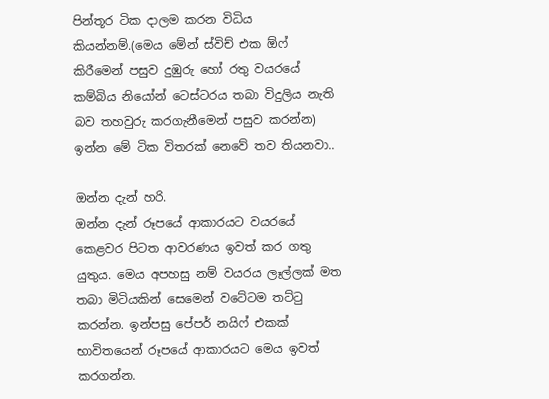පින්තූර ටික දාලම කරන විධිය කියන්නම්.(මෙය මේන් ස්විච් එක ඕෆ් කිරීමෙන් පසුව දුඹුරු හෝ රතු වයරයේ කම්බිය නියෝන් ටෙස්ටරය තබා විදුලිය නැති බව තහවුරු කරගැනීමෙන් පසුව කරන්න)
ඉන්න මේ ටික විතරක් නෙවේ තව තියනවා..

ඔන්න දැන් හරි.
ඔන්න දැන් රූපයේ ආකාරයට වයරයේ කෙළවර පිටත ආවරණය ඉවත් කර ගතු යුතුය. මෙය අපහසු නම් වයරය ලෑල්ලක් මත තබා මිටියකින් සෙමෙන් වටේටම තට්ටු කරන්න. ඉන්පසු පේපර් නයි‍ෆ් එකක් භාවිතයෙන් රූපයේ ආකාරයට මෙය ඉවත් කරගන්න.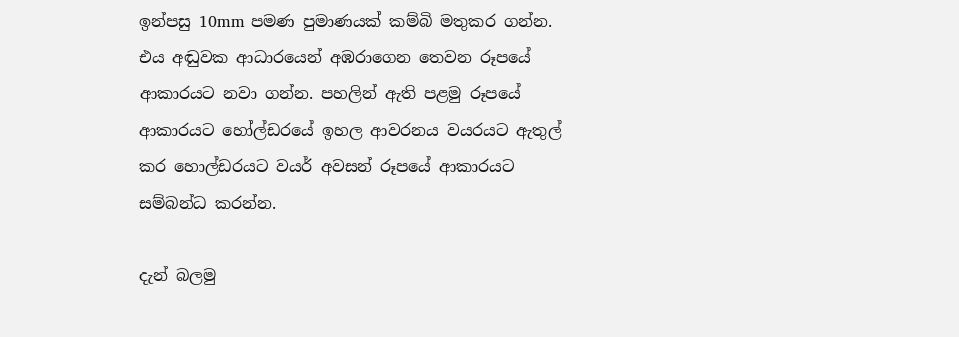ඉන්පසු 10mm පමණ පුමාණයක් කම්බි මතුකර ගන්න. එය අඬුවක ආධාරයෙන් අඹරාගෙන තෙවන රූපයේ ආකාරයට නවා ගන්න. පහලින් ඇති පළමු රූපයේ ආකාරයට හෝල්ඩරයේ ඉහල ආවරනය වයරයට ඇතුල් කර හොල්ඩරයට වයර් අවසන් රූපයේ ආකාරයට සම්බන්ධ කරන්න.

දැන් බලමු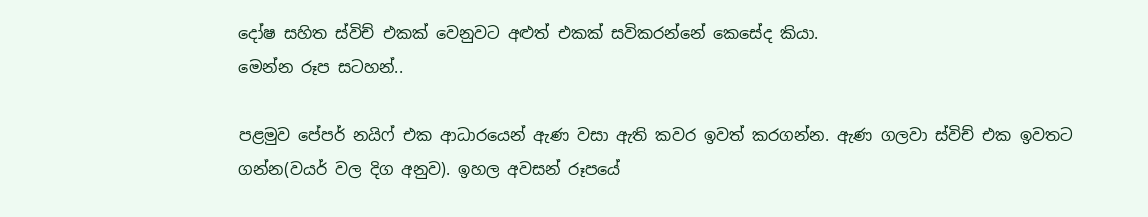දෝෂ සහිත ස්විච් එකක් වෙනුවට අළුත් එකක් සවිකරන්නේ කෙසේද කියා.
මෙන්න රූප සටහන්..

පළමුව පේපර් නයිෆ් එක ආධාරයෙන් ඇණ වසා ඇති කවර ඉවත් කරගන්න. ඇණ ගලවා ස්විච් එක ඉවතට ගන්න(වයර් වල දිග අනුව). ඉහල අවසන් රූපයේ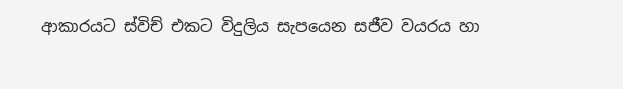ආකාරයට ස්විච් එකට විදුලිය සැපයෙන සජීව වයරය හා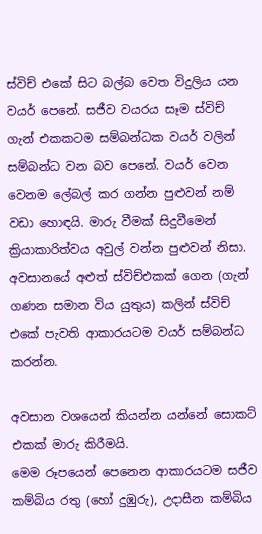ස්විච් එකේ සිට බල්බ වෙත විදුලිය යන වයර් පෙනේ. සජීව වයරය සෑම ස්විච් ගැන් එකකටම සම්බන්ධක වයර් වලින් සම්බන්ධ වන බව පෙනේ. වයර් වෙන වෙනම ලේබල් කර ගන්න පුළුවන් නම් වඩා හොඳයි. මාරු වීමක් සිදුවීමෙන් ක්‍රියාකාරිත්වය අවුල් වන්න පුළුවන් නිසා. අවසානයේ අළුත් ස්විච්එකක් ගෙන (ගැන් ගණන සමාන විය යුතුය) කලින් ස්විච් එකේ පැවති ආකාරයටම වයර් සම්බන්ධ කරන්න.

අවසාන වශයෙන් කියන්න යන්නේ සොකට් එකක් මාරු කිරීමයි.
මෙම රූපයෙන් පෙනෙන ආකාරයටම සජීව කම්බිය රතු (හෝ දුඹුරු), උදාසීන කම්බිය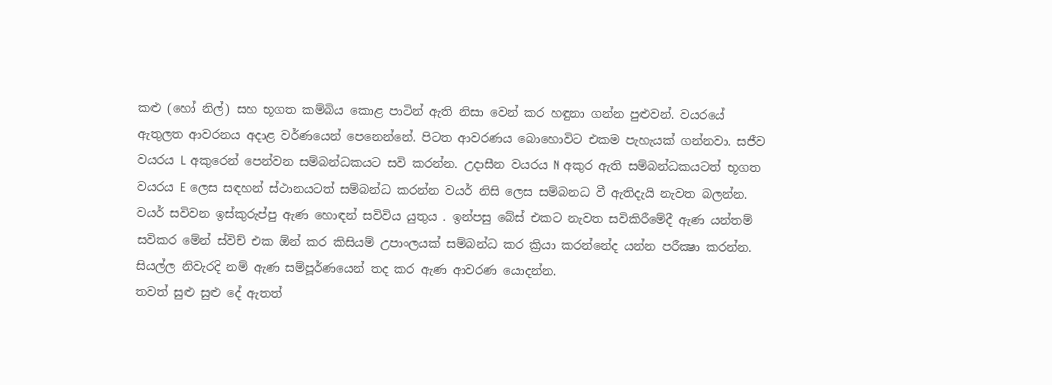කළු (හෝ නිල්) සහ භූගත කම්බිය කොළ පාටින් ඇති නිසා වෙන් කර හඳුනා ගන්න පුළුවන්. වයරයේ ඇතුලත ආවරනය අදාළ වර්ණයෙන් පෙනෙන්නේ. පිටත ආවරණය බොහොවිට එකම පැහැයක් ගන්නවා. සජීව වයරය L අකුරෙන් පෙන්වන සම්බන්ධකයට සවි කරන්න. උදාසීන වයරය N අකුර ඇති සම්බන්ධකයටත් භූගත වයරය E ලෙස සඳහන් ස්ථානයටත් සම්බන්ධ කරන්න වයර් නිසි ලෙස සම්බනධ වී ඇතිදැයි නැවත බලන්න. වයර් සවිවන ඉස්කුරුප්පු ඇණ හොඳන් සවිවිය යුතුය . ඉන්පසු බේස් එකට නැවත සවිකිරීමේදී ඇණ යන්තම් සවිකර මේන් ස්විච් එක ඕන් කර කිසියම් උපාංලයක් සම්බන්ධ කර ක්‍රියා කරන්නේද යන්න පරීක්‍ෂා කරන්න. සියල්ල නිවැරදි නම් ඇණ සම්පූර්ණයෙන් තද කර ඇණ ආවරණ යොදන්න.
තවත් සුළු සුළු දේ ඇතත්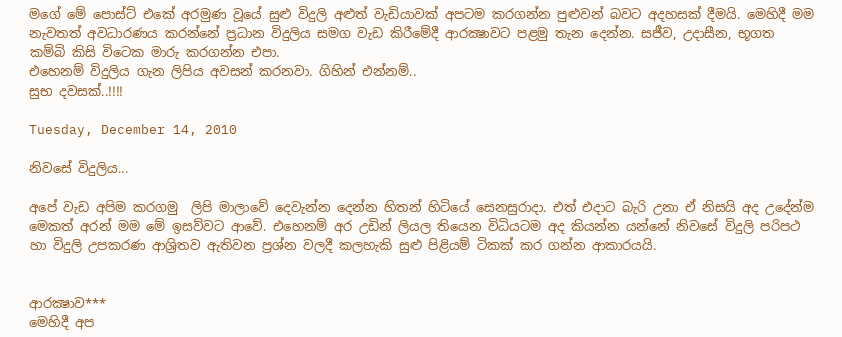මගේ මේ පොස්ට් එකේ අරමුණ වූයේ සුළු විදුලි අළුත් වැඩියාවක් අපටම කරගන්න පුළුවන් බවට අදහසක් දීමයි. මෙහිදී මම නැවතත් අවධාරණය කරන්නේ ප්‍රධාන විදුලිය සමග වැඩ කිරීමේදී ආරක්‍ෂාවට පළමු තැන දෙන්න. සජීව, උදාසීන, භූගත කම්බි කිසි විටෙක මාරු කරගන්න එපා.
එහෙනම් විදුලිය ගැන ලිපිය අවසන් කරනවා. ගිහින් එන්නම්..
සුභ දවසක්..!!!!

Tuesday, December 14, 2010

නිවසේ විදුලිය...

අපේ වැඩ අපිම කරගමු  ලිපි මාලාවේ දෙවැන්න දෙන්න හිතන් හිටියේ සෙනසුරාදා. එත් එදාට බැරි උනා ඒ නිසයි අද උදේන්ම මෙකත් අරන් මම මේ ඉසව්වට ආවේ. එහෙනම් අර උඩින් ලියල තියෙන විධියටම අද කියන්න යන්නේ නිවසේ විදුලි පරිපථ හා විදුලි උපකරණ ආශ්‍රිතව ඇතිවන ප්‍රශ්න වලදී කලහැකි සුළු පිළියම් ටිකක් කර ගන්න ආකාරයයි.


ආරක්‍ෂාව***
මෙහිදී අප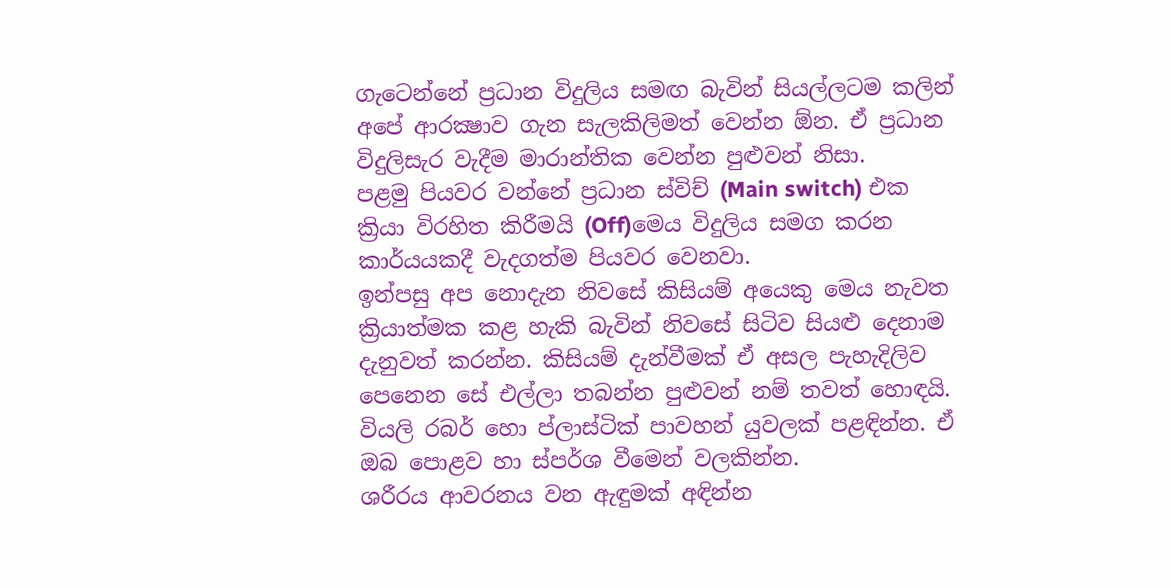ගැටෙන්නේ ප්‍රධාන විදුලිය සමඟ බැවින් සියල්ලටම කලින් අපේ ආරක්‍ෂාව ගැන සැලකිලිමත් වෙන්න ඕන. ඒ ප්‍රධාන විදුලිසැර වැදීම මාරාන්තික වෙන්න පුළුවන් නිසා.
පළමු පියවර වන්නේ ප්‍රධාන ස්විච් (Main switch) එක ක්‍රියා විරහිත කිරීමයි (Off)මෙය විදුලිය සමග කරන කාර්යයකදී වැදගත්ම පියවර වෙනවා.
ඉන්පසු අප නොදැන නිවසේ කිසියම් අයෙකු මෙය නැවත ක්‍රියාත්මක කළ හැකි බැවින් නිවසේ සිටිව සියළු දෙනාම දැනුවත් කරන්න. කිසියම් දැන්වීමක් ඒ අසල පැහැදිලිව පෙනෙන සේ එල්ලා තබන්න පුළුවන් නම් තවත් හොඳයි.
වියලි රබර් හො ප්ලාස්ටික් පාවහන් යුවලක් පළඳින්න. ඒ ඔබ පොළව හා ස්පර්ශ වීමෙන් වලකින්න.
ශරීරය ආවරනය වන ඇඳුමක් අඳින්න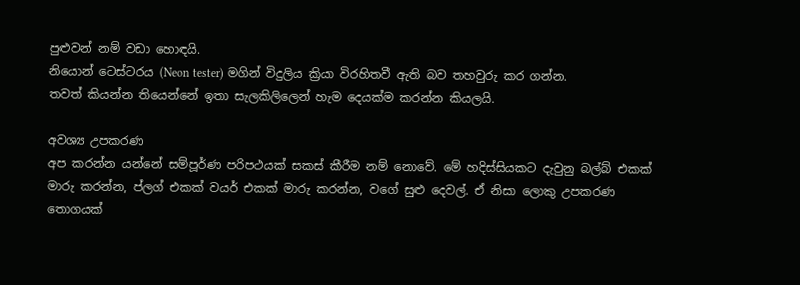පුළුවන් නම් වඩා හොඳයි.
නියොන් ටෙස්ටරය (Neon tester) මගින් විදුලිය ක්‍රියා විරහිතවී ඇති බව තහවුරු කර ගන්න.
තවත් කියන්න තියෙන්නේ ඉතා සැලකිලිලෙන් හැම දෙයක්ම කරන්න කියලයි.

අවශ්‍ය උපකරණ
අප කරන්න යන්නේ සම්පූර්ණ පරිපථයක් සකස් කීරීම නම් නොවේ. මේ හදිස්සියකට දැවුනු බල්බ් එකක් මාරු කරන්න, ප්ලග් එකක් වයර් එකක් මාරු කරන්න, වගේ සුළු දෙවල්. ඒ නිසා ලොකු උපකරණ තොගයක්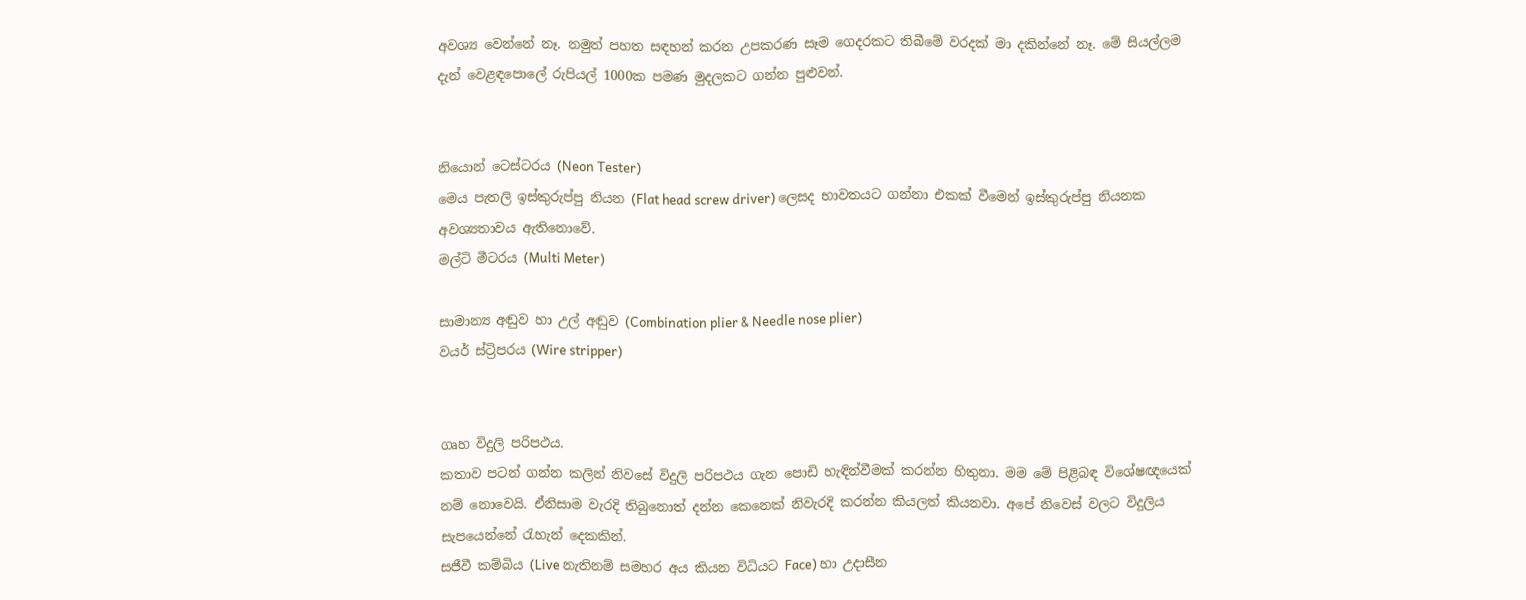අවශ්‍ය වෙන්නේ නෑ. නමුත් පහත සඳහන් කරන උපකරණ සෑම ගෙදරකට තිබීමේ වරදක් මා දකින්නේ නෑ. මේ සියල්ලම දැන් වෙළඳපොලේ රුපියල් 1000ක පමණ මුදලකට ගන්න පුළුවන්.


නියොන් ටෙස්ටරය (Neon Tester)
මෙය පැතලි ඉස්කුරුප්පු නියන (Flat head screw driver) ලෙසද භාවතයට ගන්නා එකක් වීමෙන් ඉස්කුරුප්පු නියනක අවශ්‍යතාවය ඇතිනොවේ.
මල්ටි මීටරය (Multi Meter)

සාමාන්‍ය අඬුව හා උල් අඬුව (Combination plier & Needle nose plier)
වයර් ස්ට්‍රිපරය (Wire stripper)


ගෘහ විදුලි පරිපථය.
කතාව පටන් ගන්න කලින් නිවසේ විදුලි පරිපථය ගැන පොඩි හැඳින්වීමක් කරන්න හිතුනා. මම මේ පිළිබඳ විශේෂඥයෙක් නම් නොවෙයි. ඒනිසාම වැරදි තිබුනොත් දන්න කෙනෙක් නිවැරදි කරන්න කියලත් කියනවා. අපේ නිවෙස් වලට විදුලිය සැපයෙන්නේ රැහැන් දෙකකින්.
සජීවී කම්බිය (Live නැතිනම් සමහර අය කියන විධියට Face) හා උදාසීන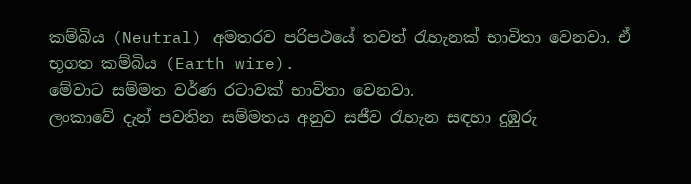කම්බිය (Neutral) අමතරව පරිපථයේ තවත් රැහැනක් භාවිතා වෙනවා. ඒ භූගත කම්බිය (Earth wire).
මේවාට සම්මත වර්ණ රටාවක් භාවිතා වෙනවා.
ලංකාවේ දැන් පවතින සම්මතය අනුව සජීව රැහැන සඳහා දුඹුරු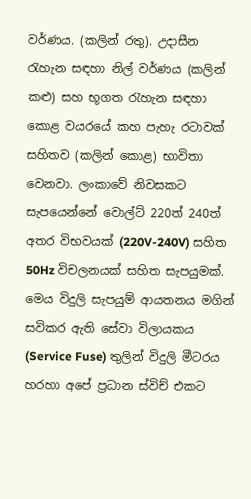වර්ණය. (කලින් රතු). උදාසීන රැහැන සඳහා නිල් වර්ණය (කලින් කළු) සහ භූගත රැහැන සඳහා කොළ වයරයේ කහ පැහැ රටාවක් සහිතව (කලින් කොළ) භාවිතා වෙනවා. ලංකාවේ නිවසකට සැපයෙන්නේ වොල්ට් 220ත් 240ත් අතර විභවයක් (220V-240V) සහිත 50Hz විචලනයක් සහිත සැපයුමක්. මෙය විදුලි සැපයුම් ආයතනය මගින් සවිකර ඇති සේවා විලායකය (Service Fuse) තුලින් විදුලි මීටරය හරහා අපේ ප්‍රධාන ස්විච් එකට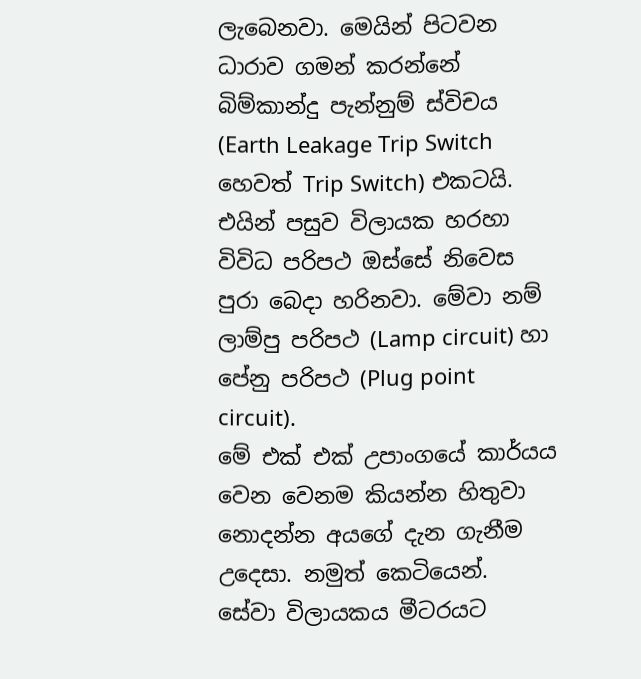ලැබෙනවා. මෙයින් පිටවන ධාරාව ගමන් කරන්නේ බිම්කාන්දු පැන්නුම් ස්විචය (Earth Leakage Trip Switch හෙවත් Trip Switch) එකටයි. එයින් පසුව විලායක හරහා විවිධ පරිපථ ඔස්සේ නිවෙස පුරා බෙදා හරිනවා. මේවා නම් ලාම්පු පරිපථ (Lamp circuit) හා පේනු පරිපථ (Plug point circuit).
මේ එක් එක් උපාංගයේ කාර්යය වෙන වෙනම කියන්න හිතුවා නොදන්න අයගේ දැන ගැනීම උදෙසා. නමුත් කෙටියෙන්.
සේවා විලායකය මීටරයට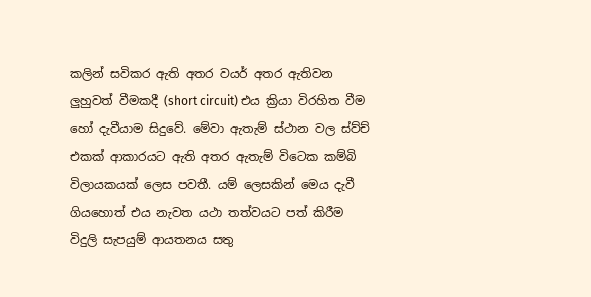කලින් සවිකර ඇති අතර වයර් අතර ඇතිවන ලුහුවත් වීමකදී (short circuit) එය ක්‍රියා විරහිත වීම හෝ දැවීයාම සිදුවේ. මේවා ඇතැම් ස්ථාන වල ස්ව්ච් එකක් ආකාරයට ඇති අතර ඇතැම් විටෙක කම්බි විලායකයක් ලෙස පවතී. යම් ලෙසකින් මෙය දැවී ගියහොත් එය නැවත යථා තත්වයට පත් කිරීම විදුලි සැපයුම් ආයතනය සතු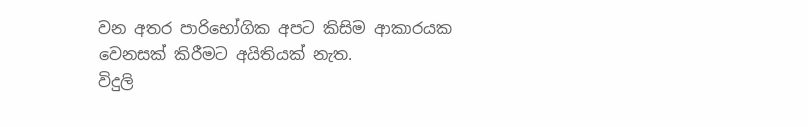වන අතර පාරිභෝගික අපට කිසිම ආකාරයක වෙනසක් කිරීමට අයිතියක් නැත.
විදුලි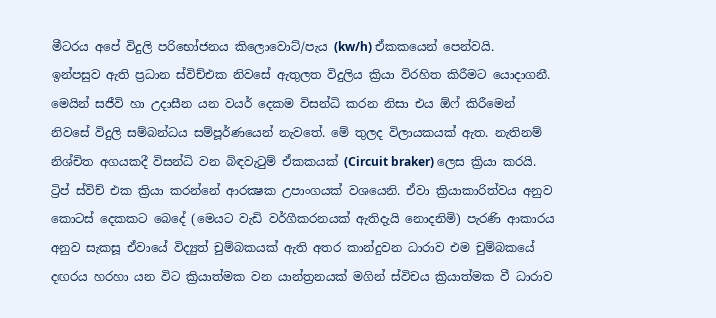මීටරය අපේ විදුලි පරිභෝජනය කිලොවොට්/පැය (kw/h) ඒකකයෙන් පෙන්වයි.
ඉන්පසුව ඇති ප්‍රධාන ස්විච්එක නිවසේ ඇතුලත විදුලිය ක්‍රියා විරහිත කිරීමට යොදාගනී. මෙයින් සජීවි හා උදාසීන යන වයර් දෙකම විසන්ධි කරන නිසා එය ඕෆ් කිරීමෙන් නිවසේ විදුලි සම්බන්ධය සම්පූර්ණයෙන් නැවතේ. මේ තුලද විලායකයක් ඇත. නැතිනම් නිශ්චිත අගයකදී විසන්ධි වන බිඳවැටුම් ඒකකයක් (Circuit braker) ලෙස ක්‍රියා කරයි.
ට්‍රිප් ස්විච් එක ක්‍රියා කරන්නේ ආරක්‍ෂක උපාංගයක් වශයෙනි. ඒවා ක්‍රියාකාරිත්වය අනුව කොටස් දෙකකට බෙදේ (මෙයට වැඩි වර්ගීකරනයක් ඇතිදැයි නොදනිමි) පැරණි ආකාරය අනුව සැකසූ ඒවායේ විද්‍යුත් චුම්බකයක් ඇති අතර කාන්දුවන ධාරාව එම චුම්බකයේ දඟරය හරහා යන විට ක්‍රියාත්මක වන යාන්ත්‍රනයක් මගින් ස්විචය ක්‍රියාත්මක වී ධාරාව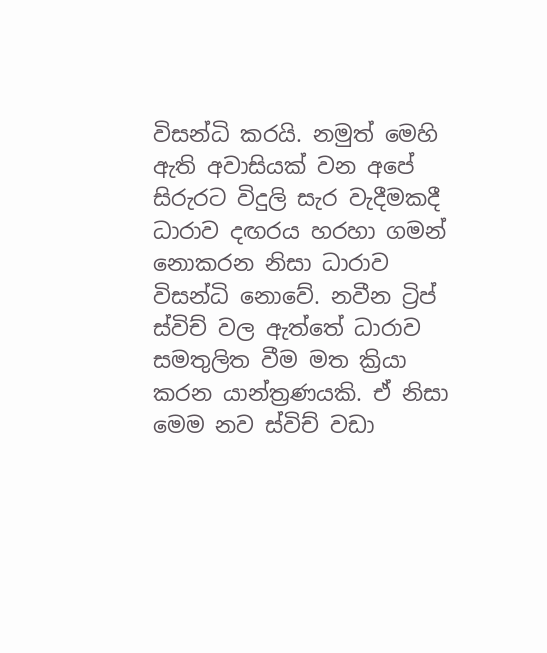විසන්ධි කරයි. නමුත් මෙහි ඇති අවාසියක් වන අපේ සිරුරට විදුලි සැර වැදීමකදී ධාරාව දඟරය හරහා ගමන් නොකරන නිසා ධාරාව විසන්ධි නොවේ. නවීන ට්‍රිප් ස්විච් වල ඇත්තේ ධාරාව සමතුලිත වීම මත ක්‍රියා කරන යාන්ත්‍රණයකි. ඒ නිසා මෙම නව ස්විච් වඩා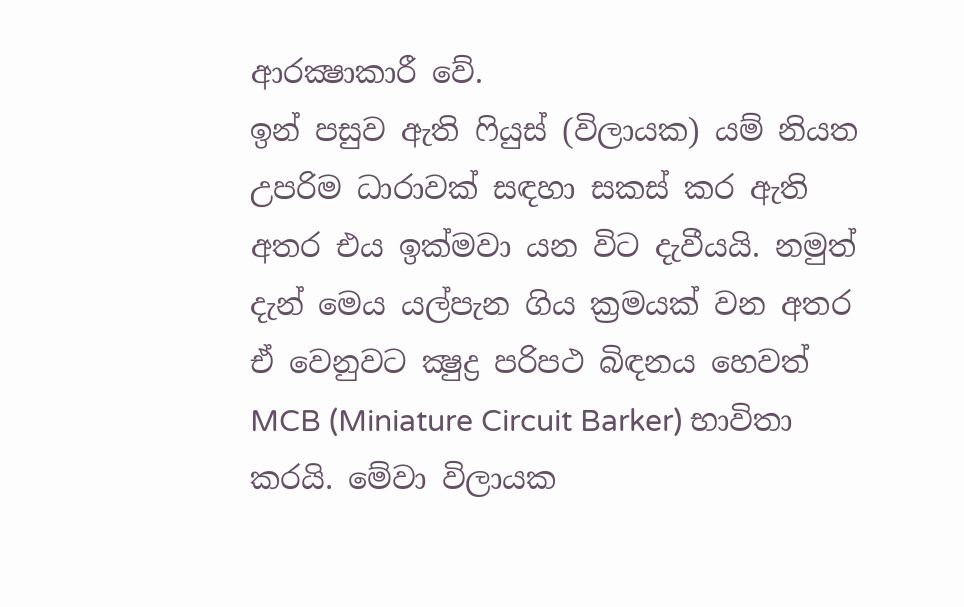ආරක්‍ෂාකාරී වේ.
ඉන් පසුව ඇති ෆියුස් (විලායක) යම් නියත උපරිම ධාරාවක් සඳහා සකස් කර ඇති අතර එය ඉක්මවා යන විට දැවීයයි. නමුත් දැන් මෙය යල්පැන ගිය ක්‍රමයක් වන අතර ඒ වෙනුවට ක්‍ෂුද්‍ර පරිපථ බිඳනය හෙවත් MCB (Miniature Circuit Barker) භාවිතා කරයි. මේවා විලායක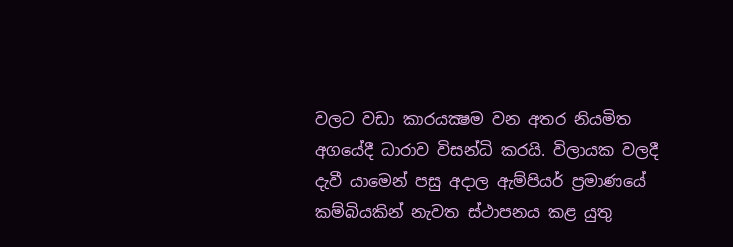වලට වඩා කාරයක්‍ෂම වන අතර නියමිත අගයේදී ධාරාව විසන්ධි කරයි. විලායක වලදී දැවී යාමෙන් පසු අදාල ඇම්පියර් ප්‍රමාණයේ කම්බියකින් නැවත ස්ථාපනය කළ යුතු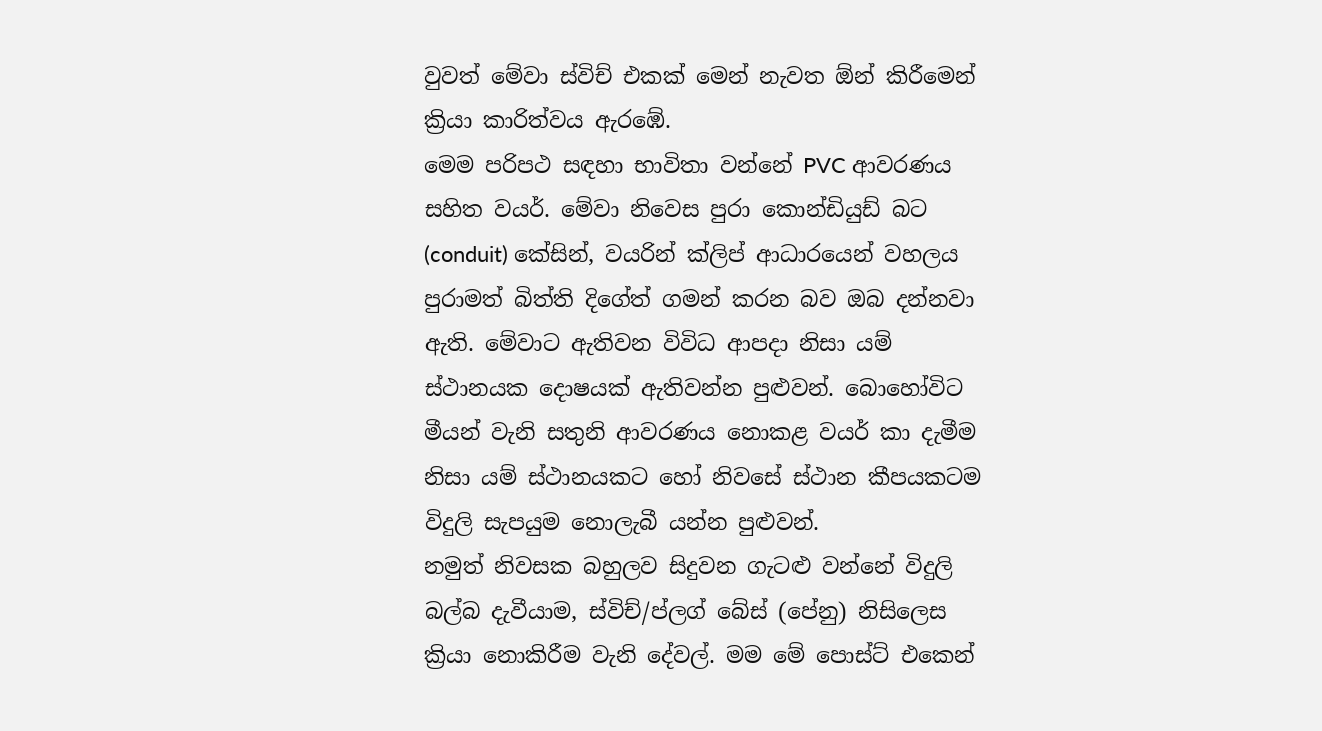වුවත් මේවා ස්විච් එකක් මෙන් නැවත ඕන් කිරීමෙන් ක්‍රියා කාරිත්වය ඇරඹේ.
මෙම පරිපථ සඳහා භාවිතා වන්නේ PVC ආවරණය සහිත වයර්. මේවා නිවෙස පුරා කොන්ඩියුඩ් බට (conduit) කේසින්, වයරින් ක්ලිප් ආධාරයෙන් වහලය පුරාමත් බිත්ති දිගේත් ගමන් කරන බව ඔබ දන්නවා ඇති. මේවාට ඇතිවන විවිධ ආපදා නිසා යම් ස්ථානයක දොෂයක් ඇතිවන්න පුළුවන්. බොහෝවිට මීයන් වැනි සතුනි ආවරණය නොකළ වයර් කා දැමීම නිසා යම් ස්ථානයකට හෝ නිවසේ ස්ථාන කීපයකටම විදුලි සැපයුම නොලැබී යන්න පුළුවන්.
නමුත් නිවසක බහුලව සිදුවන ගැටළු වන්නේ විදුලි බල්බ දැවීයාම, ස්විච්/ප්ලග් බේස් (පේනු) නිසිලෙස ක්‍රියා නොකිරීම වැනි දේවල්. මම මේ පොස්ට් එකෙන්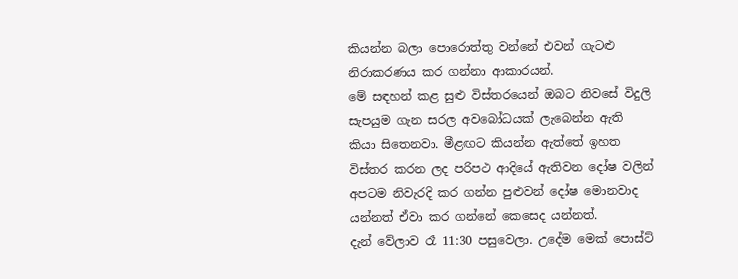කියන්න බලා පොරොත්තු වන්නේ එවන් ගැටළු නිරාකරණය කර ගන්නා ආකාරයන්.
මේ සඳහන් කළ සුළු විස්තරයෙන් ඔබට නිවසේ විදුලි සැපයුම ගැන සරල අවබෝධයක් ලැබෙන්න ඇති කියා සිතෙනවා. මීළඟට කියන්න ඇත්තේ ඉහත විස්තර කරන ලද පරිපථ ආදියේ ඇතිවන දෝෂ වලින් අපටම නිවැරදි කර ගන්න පුළුවන් දෝෂ මොනවාද යන්නත් ඒවා කර ගන්නේ කෙසෙද යන්නත්.
දැන් වේලාව රෑ 11:30 පසුවෙලා. උදේම මෙක් පොස්ට්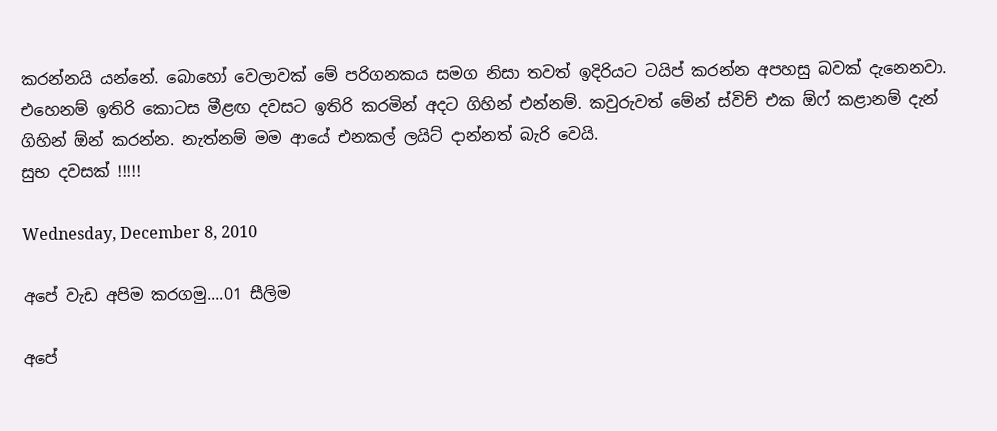කරන්නයි යන්නේ. බොහෝ වෙලාවක් මේ පරිගනකය සමග නිසා තවත් ඉදිරියට ටයිප් කරන්න අපහසු බවක් දැනෙනවා. එහෙනම් ඉතිරි කොටස මීළඟ දවසට ඉතිරි කරමින් අදට ගිහින් එන්නම්. කවුරුවත් මේන් ස්විච් එක ඕෆ් කළානම් දැන් ගිහින් ඕන් කරන්න. නැත්නම් මම ආයේ එනකල් ලයිට් දාන්නත් බැරි වෙයි.
සුභ දවසක් !!!!!

Wednesday, December 8, 2010

අපේ වැඩ අපිම කරගමු....01 සීලිම

අපේ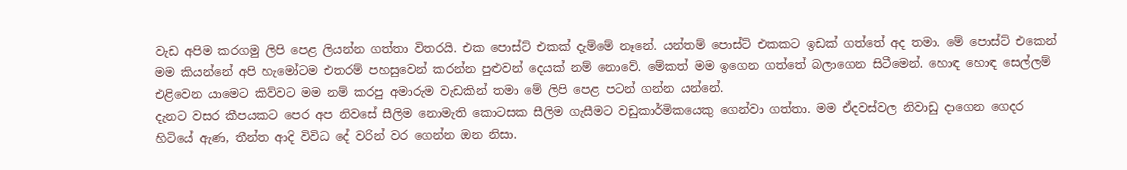වැඩ අපිම කරගමු ලිපි පෙළ ලියන්න ගත්තා විතරයි. එක පොස්ට් එකක් දැම්මේ නෑනේ. යන්තම් පොස්ට් එකකට ඉඩක් ගත්තේ අද තමා. මේ පොස්ට් එකෙන් මම කියන්නේ අපි හැමෝටම එතරම් පහසුවෙන් කරන්න පුළුවන් දෙයක් නම් නොවේ. මේකත් මම ඉගෙන ගත්තේ බලාගෙන සිටීමෙන්. හොඳ හොඳ සෙල්ලම් එළිවෙන යාමෙට කිව්වට මම නම් කරපු අමාරුම වැඩකින් තමා මේ ලිපි පෙළ පටන් ගන්න යන්නේ.
දැනට වසර කීපයකට පෙර අප නිවසේ සීලිම නොමැති කොටසක සීලිම ගැසීමට වඩුකාර්මිකයෙකු ගෙන්වා ගත්තා. මම ඒදවස්වල නිවාඩු දාගෙන ගෙදර හිටියේ ඇණ, තීන්ත ආදි විවිධ දේ වරින් වර ගෙන්න ඔන නිසා.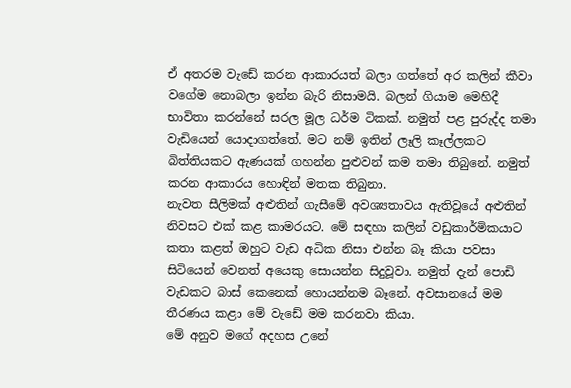ඒ අතරම වැඩේ කරන ආකාරයත් බලා ගත්තේ අර කලින් කීවා වගේම නොබලා ඉන්න බැරි නිසාමයි. බලන් ගියාම මෙහිදී භාවිතා කරන්නේ සරල මූල ධර්ම ටිකක්. නමුත් පළ පුරුද්ද තමා වැඩියෙන් යොදාගත්තේ. මට නම් ඉතින් ලෑලි කෑල්ලකට බිත්තියකට ඇණයක් ගහන්න පුළුවන් කම තමා තිබුනේ. නමුත් කරන ආකාරය හොඳින් මතක තිබුනා.
නැවත සීලිමක් අළුතින් ගැසීමේ අවශ්‍යතාවය ඇතිවූයේ අළුතින් නිවසට එක් කළ කාමරයට. මේ සඳහා කලින් වඩුකාර්මිකයාට කතා කළත් ඔහුට වැඩ අධික නිසා එන්න බෑ කියා පවසා සිටියෙන් වෙනත් අයෙකු සොයන්න සිදුවූවා. නමුත් දැන් පොඩි වැඩකට බාස් කෙනෙක් හොයන්නම බෑනේ. අවසානයේ මම තීරණය කළා මේ වැඩේ මම කරනවා කියා.
මේ අනුව මගේ අදහස උනේ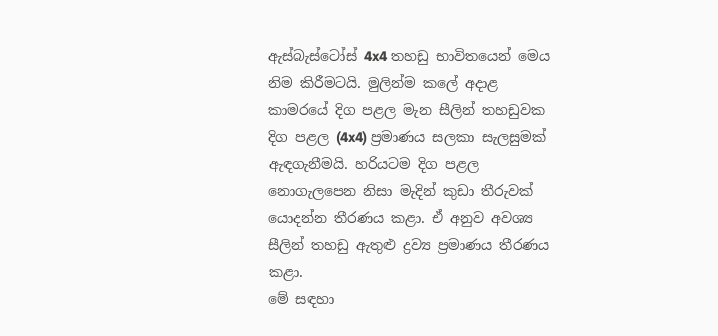ඇස්බැස්ටෝස් 4x4 තහඩු භාවිතයෙන් මෙය නිම කිරීමටයි. මුලින්ම කලේ අදාළ කාමරයේ දිග පළල මැන සීලින් තහඩුවක දිග පළල (4x4) ප්‍රමාණය සලකා සැලසුමක් ඇඳගැනීමයි. හරියටම දිග පළල නොගැලපෙන නිසා මැදින් කුඩා තීරුවක් යොදන්න තීරණය කළා. ඒ අනුව අවශ්‍ය සීලින් තහඩු ඇතුළු ද්‍රව්‍ය ප්‍රමාණය තීරණය කළා.
මේ සඳහා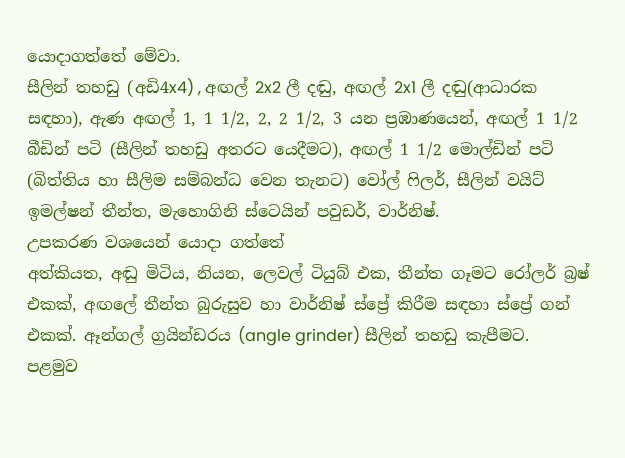යොදාගත්තේ මේවා.
සීලින් තහඩු (අඩි4x4) , අඟල් 2x2 ලී දඬු, අඟල් 2x1 ලී දඬු(ආධාරක සඳහා), ඇණ අඟල් 1, 1 1/2, 2, 2 1/2, 3 යන ප්‍රඹාණයෙන්, අඟල් 1 1/2 බීඩින් පටි (සීලින් තහඩු අතරට යෙදීමට), අඟල් 1 1/2 මොල්ඩින් පටි (බිත්තිය හා සීලිම සම්බන්ධ වෙන තැනට) වෝල් ෆිලර්, සීලින් වයිට් ඉමල්ෂන් තීන්ත, මැහොගිනි ස්ටෙයින් පවුඩර්, වාර්නිෂ්.
උපකරණ වශයෙන් යොදා ගත්තේ
අත්කියත, අඬු මිටිය, නියන, ලෙවල් ටියුබ් එක, තීන්ත ගෑමට රෝලර් බ්‍රෂ් එකක්, අඟලේ තීන්ත බුරුසුව හා වාර්නිෂ් ස්ප්‍රේ කිරීම සඳහා ස්ප්‍රේ ගන් එකක්. ඈන්ගල් ග්‍රයින්ඩරය (angle grinder) සීලින් තහඩු කැපීමට.
පළමුව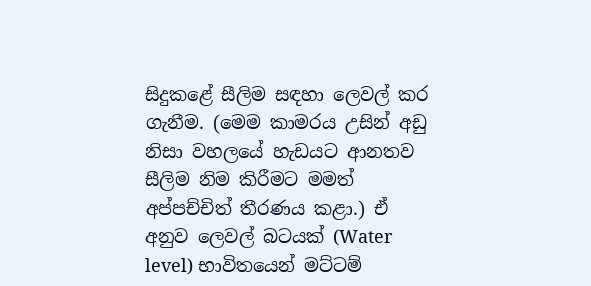සිදුකළේ සීලිම සඳහා ලෙවල් කර ගැනීම. (මෙම කාමරය උසින් අඩු නිසා වහලයේ හැඩයට ආනතව සීලිම නිම කිරීමට මමත් අප්පච්චිත් තීරණය කළා.) ඒ අනුව ලෙවල් බටයක් (Water level) භාවිතයෙන් මට්ටම්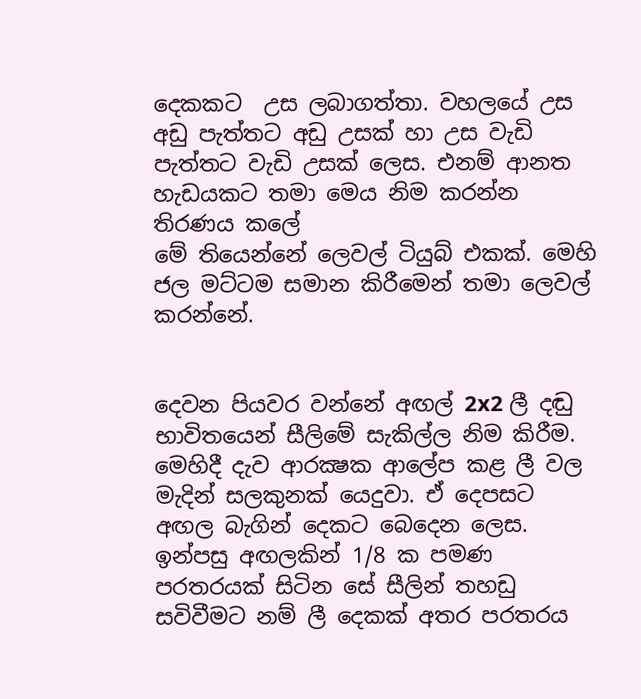දෙකකට  උස ලබාගත්තා. වහලයේ උස අඩු පැත්තට අඩු උසක් හා උස වැඩි පැත්තට වැඩි උසක් ලෙස. එනම් ආනත හැඩයකට තමා මෙය නිම කරන්න තිරණය කලේ
මේ තියෙන්නේ ලෙවල් ටියුබ් එකක්. මෙහි ජල මට්ටම සමාන කිරීමෙන් තමා ලෙවල් කරන්නේ.


දෙවන පියවර වන්නේ අඟල් 2x2 ලී දඬු භාවිතයෙන් සීලිමේ සැකිල්ල නිම කිරීම. මෙහිදී දැව ආරක්‍ෂක ආලේප කළ ලී වල මැදින් සලකුනක් යෙදුවා. ඒ දෙපසට අඟල බැගින් දෙකට බෙදෙන ලෙස. ඉන්පසු අඟලකින් 1/8 ක පමණ පරතරයක් සිටින සේ සීලින් තහඩු සවිවීමට නම් ලී දෙකක් අතර පරතරය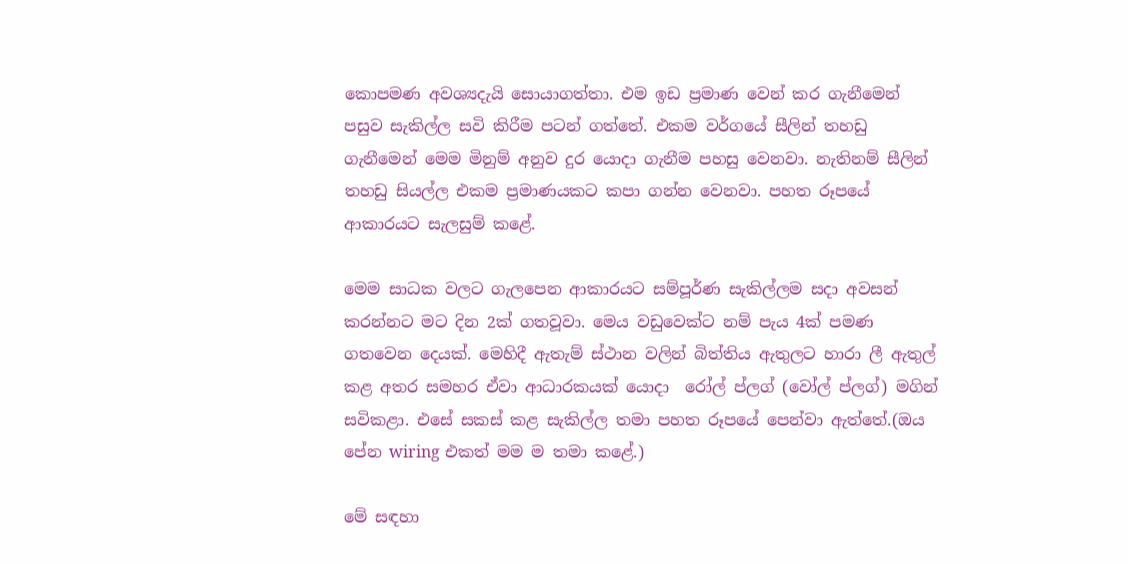කොපමණ අවශ්‍යදැයි සොයාගත්තා. එම ඉඩ ප්‍රමාණ වෙන් කර ගැනීමෙන් පසුව සැකිල්ල සවි කිරීම පටන් ගත්තේ. එකම වර්ගයේ සීලින් තහඩු ගැනීමෙන් මෙම මිනුම් අනුව දුර යොදා ගැනීම පහසු වෙනවා. නැතිනම් සීලින් තහඩු සියල්ල එකම ප්‍රමාණයකට කපා ගන්න වෙනවා. පහත රූපයේ ආකාරයට සැලසුම් කළේ.

මෙම සාධක වලට ගැලපෙන ආකාරයට සම්පූර්ණ සැකිල්ලම සදා අවසන් කරන්නට මට දින 2ක් ගතවූවා. මෙය වඩුවෙක්ට නම් පැය 4ක් පමණ ගතවෙන දෙයක්. මෙහිදී ඇතැම් ස්ථාන වලින් බිත්තිය ඇතුලට හාරා ලී ඇතුල් කළ අතර සමහර ඒවා ආධාරකයක් යොදා  රෝල් ප්ලග් (වෝල් ප්ලග්) මගින් සවිකළා. එසේ සකස් කළ සැකිල්ල තමා ‍පහත රූපයේ පෙන්වා ඇත්තේ.(ඔය පේන wiring එකත් මම ම තමා කළේ.)

මේ සඳහා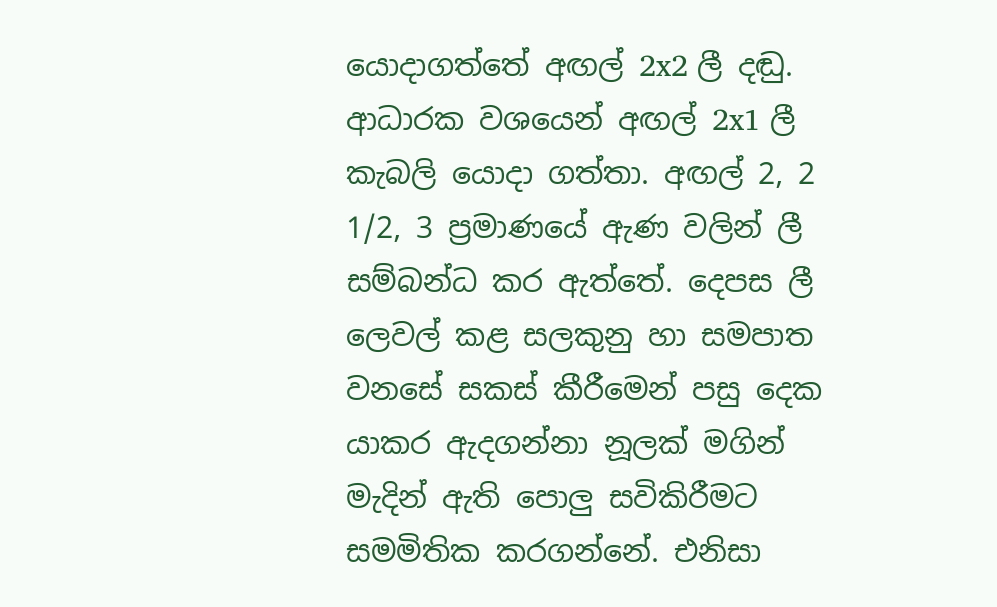යොදාගත්තේ අඟල් 2x2 ලී දඬු. ආධාරක වශයෙන් අඟල් 2x1 ලී කැබලි යොදා ගත්තා. අඟල් 2, 2 1/2, 3 ප්‍රමාණයේ ඇණ වලින් ලී සම්බන්ධ කර ඇත්තේ. දෙපස ලී ලෙවල් කළ සලකුනු හා සමපාත වනසේ සකස් කීරීමෙන් පසු දෙක යාකර ඇදගන්නා නූලක් මගින් මැදින් ඇති පොලු සවිකිරීමට සමමිතික කරගන්නේ. එනිසා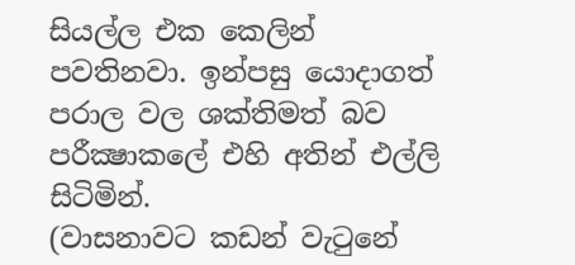සියල්ල එක කෙලින් පවතිනවා. ඉන්පසු යොදාගත් පරාල වල ශක්තිමත් බව පරීක්‍ෂාකලේ එහි අතින් එල්ලි සිටිමින්.
(වාසනාවට කඩන් වැටුනේ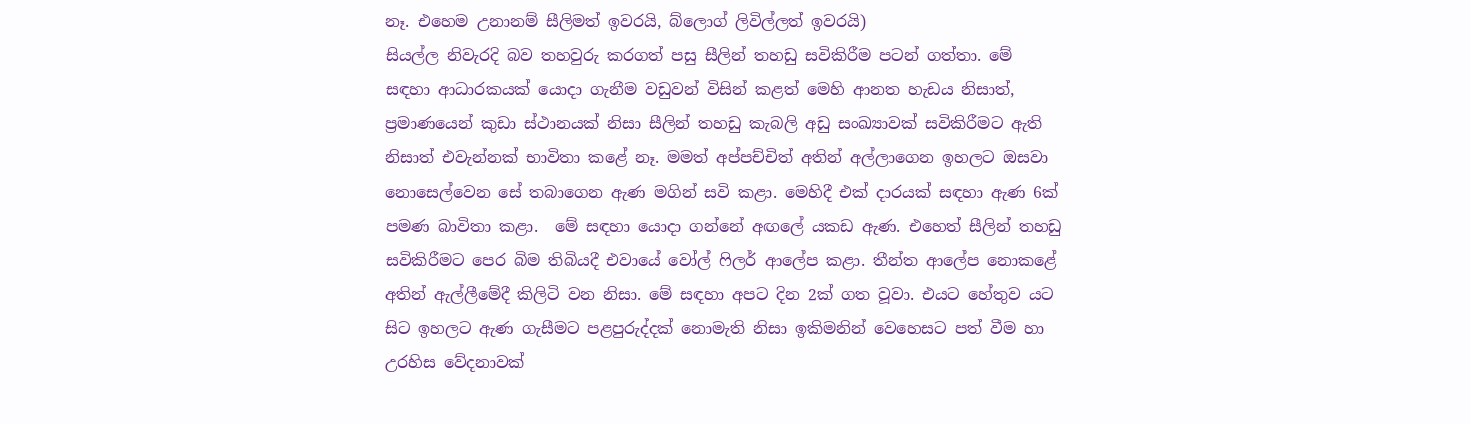නෑ. එහෙම උනානම් සීලිමත් ඉවරයි, බ්ලොග් ලිවිල්ලත් ඉවරයි)
සියල්ල නිවැරදි බව තහවුරු කරගත් පසු සීලින් තහඩු සවිකිරීම පටන් ගත්තා. මේ සඳහා ආධාරකයක් යොදා ගැනීම වඩුවන් විසින් කළත් මෙහි ආනත හැඩය නිසාත්, ප්‍රමාණයෙන් කුඩා ස්ථානයක් නිසා සීලින් තහඩු කැබලි අඩු සංඛ්‍යාවක් සවිකිරීමට ඇති නිසාත් එවැන්නක් භාවිතා කළේ නෑ. මමත් අප්පච්චිත් අතින් අල්ලාගෙන ඉහලට ඔසවා නොසෙල්වෙන සේ තබාගෙන ඇණ මගින් සවි කළා. මෙහිදී එක් දාරයක් සඳහා ඇණ 6ක් පමණ බාවිතා කළා.  මේ සඳහා යොදා ගන්නේ අඟලේ යකඩ ඇණ. එහෙත් සීලින් තහඩු සවිකිරීමට පෙර බිම තිබියදී එවායේ වෝල් ෆිලර් ආලේප කළා. තීන්ත ආලේප නොකළේ අතින් ඇල්ලීමේදී කිලිටි වන නිසා. මේ සඳහා අපට දින 2ක් ගත වූවා. එයට හේතුව යට සිට ඉහලට ඇණ ගැසීමට පළපුරුද්දක් නොමැති නිසා ඉකිමනින් වෙහෙසට පත් වීම හා උරහිස වේදනාවක්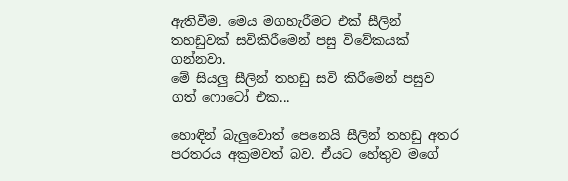ඇතිවීම. මෙය මගහැරීමට එක් සීලින් තහඩුවක් සවිකිරීමෙන් පසු විවේකයක් ගන්නවා.
මේ සියලු සීලින් තහඩු සවි කිරීමෙන් පසුව ගත් ෆොටෝ එක...

හොඳින් බැලුවොත් පෙනෙයි සීලින් තහඩු අතර පරතරය අක්‍රමවත් බව. ඒයට හේතුව මගේ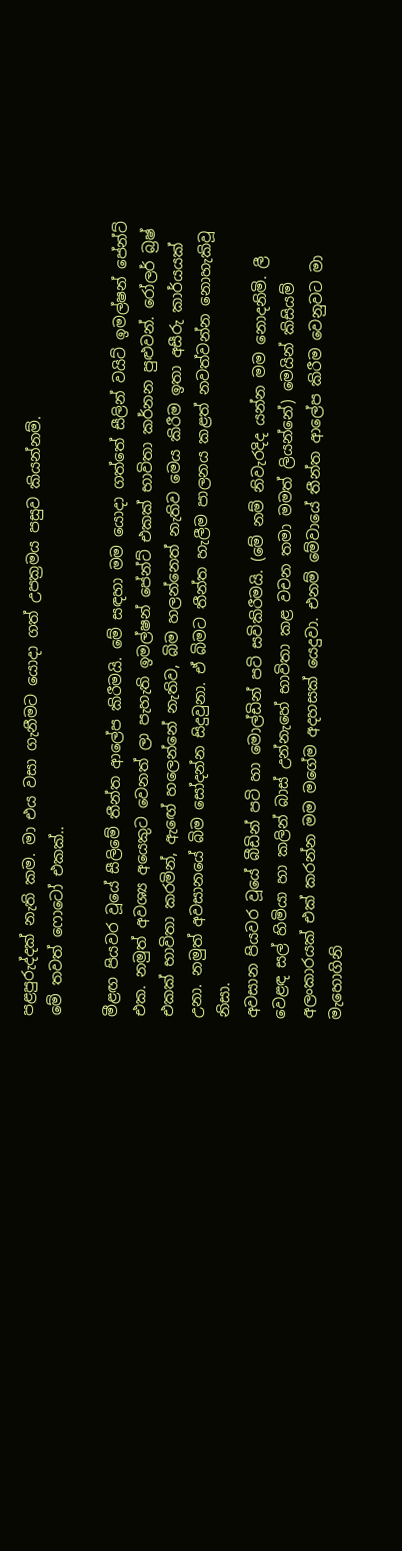පළපුරුද්දක් නැති කම. මා එය වසා ගැනීමට යොදා ගත් උපක්‍රමය පසුව කියන්නම්.
මේ තවත් ෆොටෝ එකක්..

මීළඟ පියවර වූයේ සීලිමේ තීන්ත ආලේප කිරීමයි. මේ සඳහා මම යොදා ගත්තේ සීලින් වයිට් ඉමල්ෂන් පේන්ට් එක. නමුත් අවශ්‍ය අයෙකුට වෙනත් ලා පැහැති ඉමල්ෂන් පේන්ට් එකක් භාවිතා කර්නන පුළුවන්. රෝලර් බ්‍රෂ් එකක් භාවිතා කරමින්, ඇ‍ඟේ හලෙන්නේ නැතිව, බිම හලන්නෙත් නැතිව මෙය කිරීම ඉතා අසීරු කාර්යයක් උනා. නමුත් අවසානයේ බිම සෝදන්න සිදුවුනා. ඒ බිමට තීන්ත හැලීම පාලනය කළත් නවත්වන්න නොහැකිවූ නිසා.
අවසාන පියවර වූයේ බීඩින් පටි හා මොල්ඩින් පටි සවිකිරීමයි. (මේ නම් නිවැරදිද යන්න මම නොදනිමි. ලී වෙළඳ සල් හිමියා හා කලින් බාස් උන්නැහේ භාවිතා කළ වචන තමා මමත් ලියන්නේ) මෙයින් කිසියම් අලංකාරයක් එක් කරන්න මම මගේම අදහසක් යෙදුවා. එනම් මේවායේ තීන්ත ආලේප කිරීම වෙනුවට මා මැහොගිනි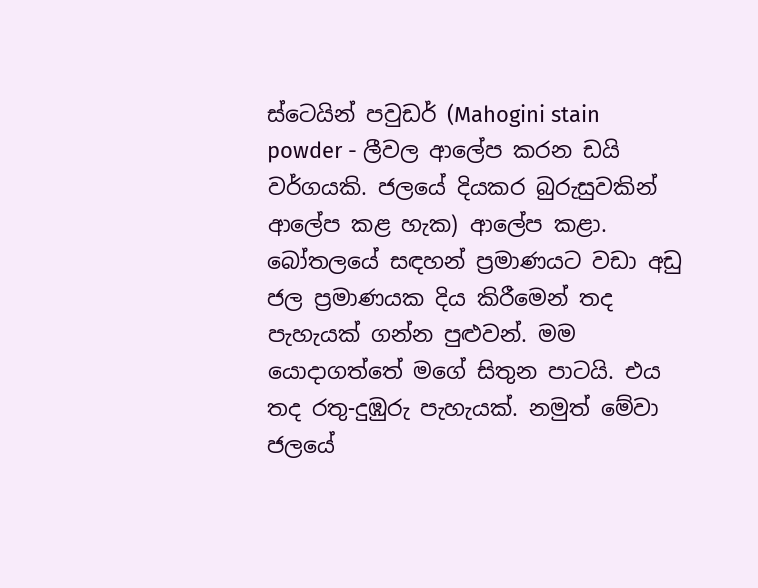ස්ටෙයින් පවුඩර් (Mahogini stain powder - ලීවල ආලේප කරන ඩයි වර්ගයකි. ජලයේ දියකර බුරුසුවකින් ආලේප කළ හැක) ආලේප කළා. බෝතලයේ සඳහන් ප්‍රමාණයට වඩා අඩු ජල ප්‍රමාණයක දිය කිරීමෙන් තද පැහැයක් ගන්න පුළුවන්. මම යොදාගත්තේ මගේ සිතුන පාටයි. එය තද රතු-දුඹුරු පැහැයක්. නමුත් මේවා ජලයේ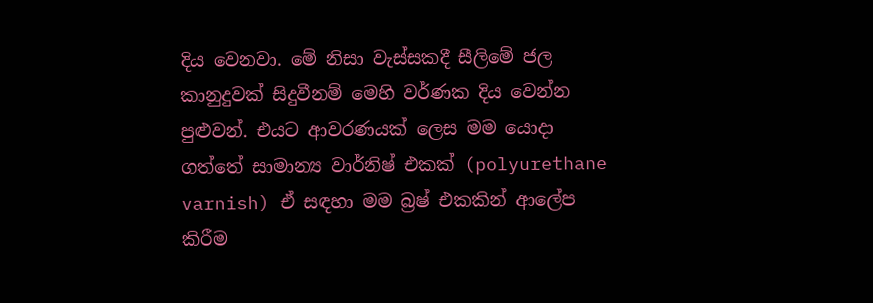දිය වෙනවා. මේ නිසා වැස්සකදී සීලිමේ ජල කානුදුවක් සිදුවීනම් මෙහි වර්ණක දිය වෙන්න පුළුවන්. එයට ආවරණයක් ලෙස මම යොදා ගත්තේ සාමාන්‍ය වාර්නිෂ් එකක් (polyurethane varnish) ඒ සඳහා මම බ්‍රෂ් එකකින් ආලේප කිරීම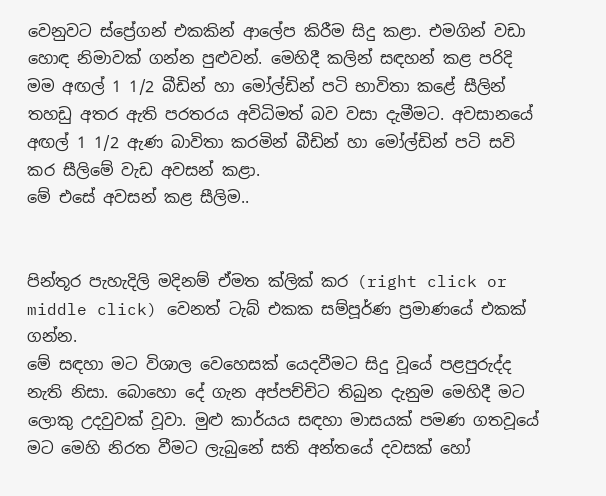වෙනුවට ස්ප්‍රේගන් එකකින් ආලේප කිරීම සිදු කළා. එමගින් වඩා හොඳ නිමාවක් ගන්න පුළුවන්. මෙ‍හිදී කලින් සඳහන් කළ පරිදි මම අඟල් 1 1/2 බීඩින් හා මෝල්ඩින් පටි භාවිතා කළේ සීලින් තහඩු අතර ඇති පරතරය අවිධිමත් බව වසා දැමීමට. අවසානයේ අඟල් 1 1/2 ඇණ බාවිතා කරමින් බීඩින් හා මෝල්ඩින් පටි සවි කර සීලිමේ වැඩ අවසන් කළා.
මේ එසේ අවසන් කළ සීලිම..


පින්තූර පැහැදිලි මදිනම් ඒමත ක්ලික් කර (right click or middle click) වෙනත් ටැබ් එකක සම්පූර්ණ ප්‍රමාණයේ එකක් ගන්න.
මේ සඳහා මට විශාල වෙහෙසක් යෙදවීමට සිදු වූයේ පළපුරුද්ද නැති නිසා. බොහො දේ ගැන අප්පච්චිට තිබුන දැනුම මෙහිදී මට ලොකු උදවුවක් වූවා. මුළු කාර්යය සඳහා මාසයක් පමණ ගතවූයේ මට මෙහි නිරත වීමට ලැබුනේ සති අන්තයේ දවසක් හෝ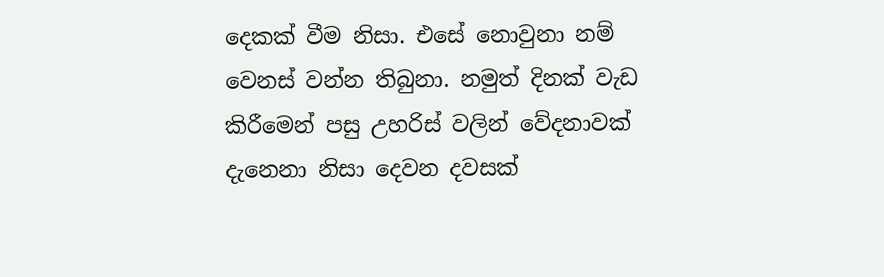දෙකක් වීම නිසා. එසේ නොවුනා නම් වෙනස් වන්න තිබුනා. නමුත් දිනක් වැඩ කිරීමෙන් පසු උහරිස් වලින් වේදනාවක් දැනෙනා නිසා දෙවන දවසක්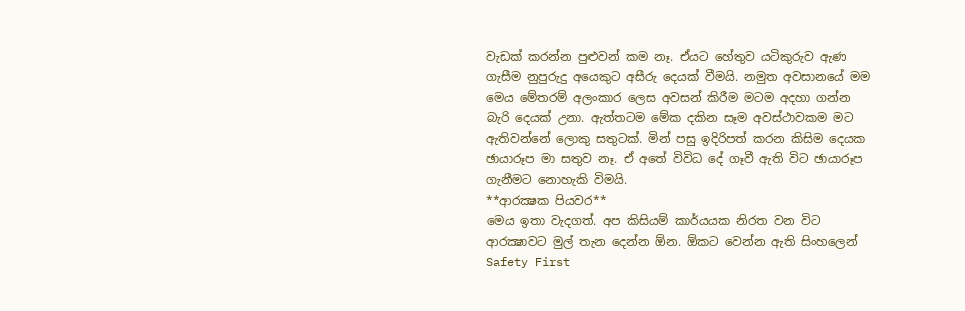වැඩක් කරන්න පුළුවන් කම නෑ. ඒයට හේතුව යටිකුරුව ඇණ ගැසීම නුපුරුදු අයෙකුට අසීරු දෙයක් වීමයි. නමුත අවසානයේ මම මෙය මේතරම් අලංකාර ලෙස අවසන් කිරීම මටම අදහා ගන්න බැරි දෙයක් උනා. ඇත්තටම මේක දකින සෑම අවස්ථාවකම මට ඇතිවන්නේ ලොකු සතුටක්. මින් පසු ඉදිරිපත් කරන කිසිම දෙයක ඡායාරූප මා සතුව නෑ. ඒ අතේ විවිධ දේ ගෑවී ඇති විට ඡායාරූප ගැනීමට ‍නොහැකි විමයි.
**ආරක්‍ෂක පියවර**
මෙය ඉතා වැදගත්. අප කිසියම් කාර්යයක නිරත වන විට ආරක්‍ෂාවට මුල් තැන දෙන්න ඕන. ඕකට වෙන්න ඇති සිංහලෙන් Safety First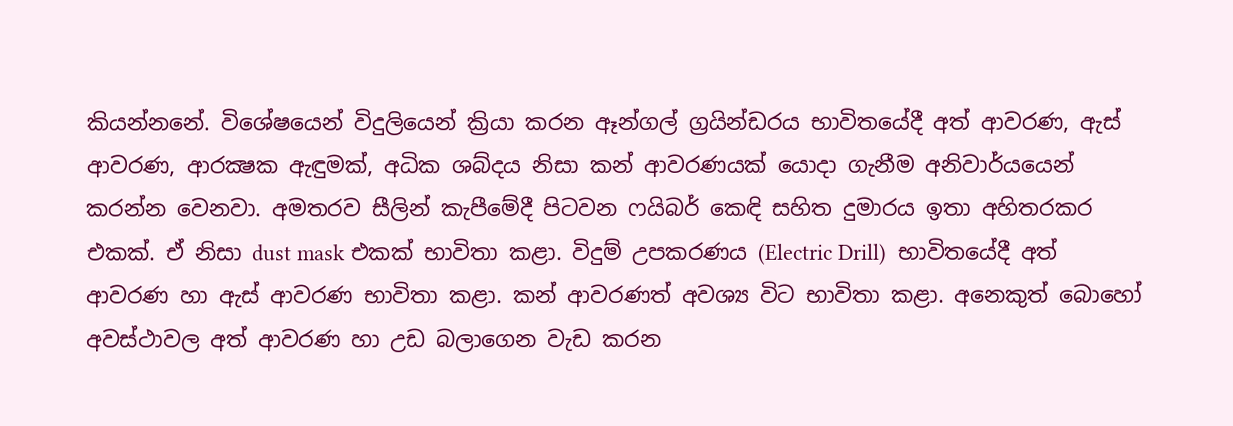කියන්නනේ. විශේෂයෙන් විදුලියෙන් ක්‍රියා කරන ඈන්ගල් ග්‍රයින්ඩරය භාවිතයේදී අත් ආවරණ, ඇස් ආවරණ, ආරක්‍ෂක ඇඳුමක්, අධික ශබ්දය නිසා කන් ආවරණයක් යොදා ගැනීම අනිවාර්යයෙන් කරන්න වෙනවා. අමතරව සීලින් කැපීමේදී පිටවන ෆයිබර් කෙඳි සහිත දුමාරය ඉතා අහිතරකර එකක්. ඒ නිසා dust mask එකක් භාවිතා කළා. විදුම් උපකරණය (Electric Drill)  භාවිතයේදී අත් ආවරණ හා ඇස් ආවරණ භාවිතා කළා. කන් ආවරණත් අවශ්‍ය විට භාවිතා කළා. අනෙකුත් බොහෝ අවස්ථාවල අත් ආවරණ හා උඩ බලාගෙන වැඩ කරන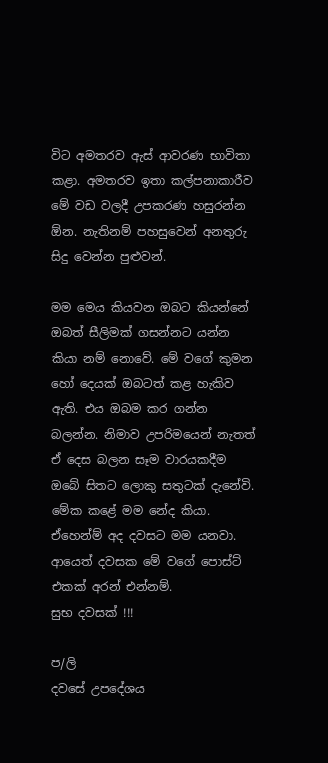විට අමතරව ඇස් ආවරණ භාවිතා කළා. අමතරව ඉතා කල්පනාකාරීව මේ වඩ වලදී උපකරණ හසුරන්න ඕන. නැතිනම් පහසුවෙන් අනතුරු සිදු වෙන්න පුළුවන්.

මම මෙය කියවන ඔබට කියන්නේ ඔබත් සීලිමක් ගසන්නට යන්න කියා නම් නොවේ. මේ වගේ කුමන හෝ දෙයක් ඔබටත් කළ හැකිව ඇති. එය ඔබම කර ගන්න බලන්න. නිමාව උපරිමයෙන් නැතත් ඒ දෙස බලන සෑම වාරයකදීම ඔබේ සිතට ලොකු සතුටක් දැනේවි. මේක කළේ මම නේද කියා.
ඒහෙන්ම් අද දවසට මම යනවා. ආයෙත් දවසක මේ වගේ පොස්ට් එකක් අරන් එන්නම්.
සුභ දවසක් !!!

ප/ලි
දවසේ උපදේශය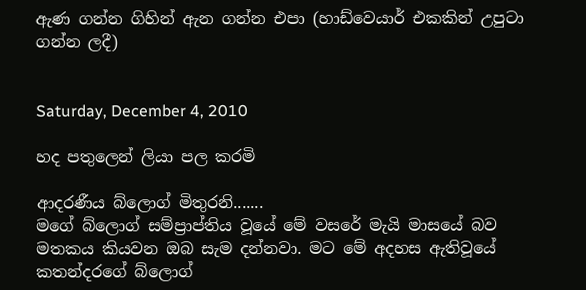ඇණ ගන්න ගිහින් ඇන ගන්න එපා (හාඩ්වෙයාර් එකකින් උපුටා ගන්න ලදී)


Saturday, December 4, 2010

හද පතුලෙන් ලියා පල කරමි

ආදරණීය බ්ලොග් මිතුරනි.......
මගේ බ්ලොග් සම්ප්‍රාප්තිය වූයේ මේ වසරේ මැයි මාසයේ බව මතකය කියවන ඔබ සැම දන්නවා. මට මේ අදහස ඇතිවූයේ කතන්දරගේ බ්ලොග්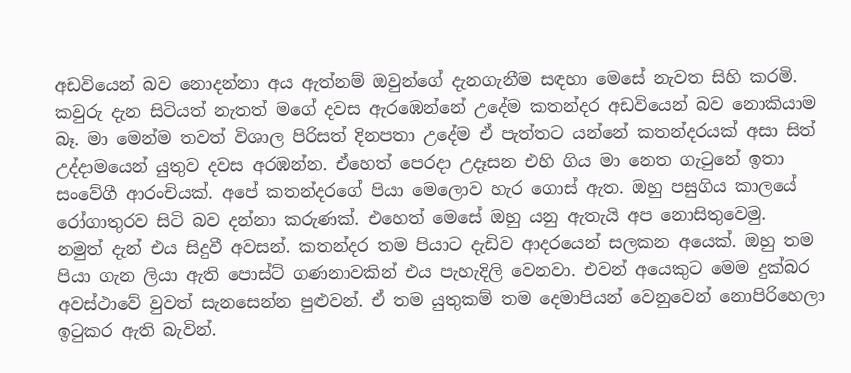අඩවියෙන් බව නොදන්නා අය ඇත්නම් ඔවුන්ගේ දැනගැනීම සඳහා මෙසේ නැවත සිහි කරමි.
කවුරු දැන සිටියත් නැතත් මගේ දවස ඇරඹෙන්නේ උදේම කතන්දර අඩවියෙන් බව නොකියාම බෑ. මා මෙන්ම තවත් විශාල පිරිසත් දිනපතා උදේම ඒ පැත්තට යන්නේ කතන්දරයක් අසා සිත් උද්දාමයෙන් යුතුව දවස අරඹන්න. ඒහෙත් පෙරදා උදෑසන එහි ගිය මා නෙත ගැටුනේ ඉතා සංවේගී ආරංචියක්. අපේ කතන්දරගේ පියා මෙලොව හැර ගොස් ඇත. ඔහු පසුගිය කාලයේ රෝගාතුරව සිටි බව දන්නා කරුණක්. එහෙත් මෙසේ ඔහු යනු ඇතැයි අප නොසිතුවෙමු.
නමුත් දැන් එය සිදුවී අවසන්. කතන්දර තම පියාට දැඩිව ආදරයෙන් සලකන අයෙක්. ඔහු තම පියා ගැන ලියා ඇති පොස්ට් ගණනාවකින් එය පැහැදිලි වෙනවා. එවන් අයෙකුට මෙම දුක්බර අවස්ථාවේ වුවත් සැනසෙන්න පුළුවන්. ඒ තම යුතුකම් තම දෙමාපියන් වෙනුවෙන් නොපිරිහෙලා ඉටුකර ඇති බැවින්.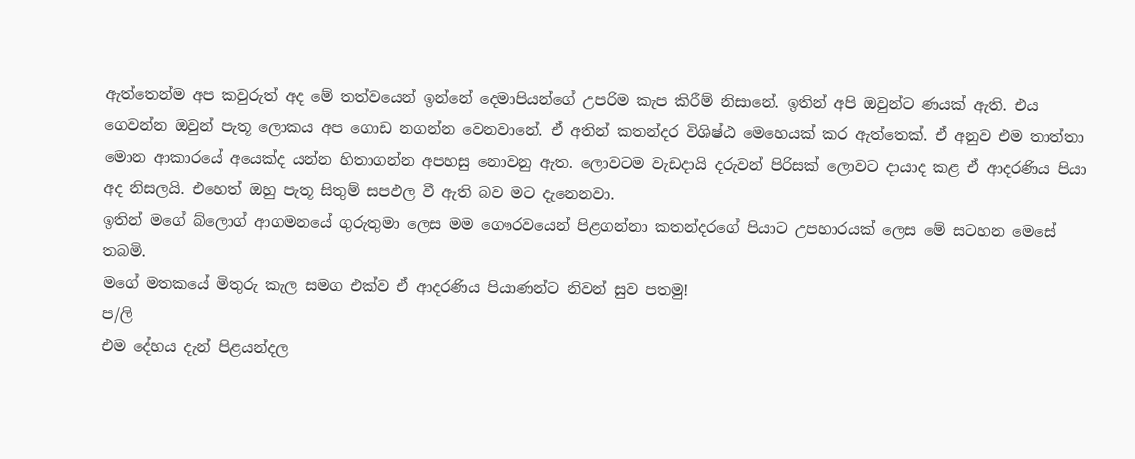ඇත්තෙන්ම අප කවුරුත් අද මේ තත්වයෙන් ඉන්නේ දෙමාපියන්ගේ උපරිම කැප කිරීම් නිසානේ. ඉතින් අපි ඔවුන්ට ණයක් ඇති. එය ගෙවන්න ඔවුන් පැතූ ලොකය අප ගොඩ නගන්න වෙනවානේ. ඒ අතින් කතන්දර විශිෂ්ඨ මෙහෙයක් කර ඇත්තෙක්. ඒ අනුව එම තාත්තා මොන ආකාරයේ අයෙක්ද යන්න හිතාගන්න අපහසු නොවනු ඇත. ලොවටම වැඩදායි දරුවන් පිරිසක් ලොවට දායාද කළ ඒ ආදරණිය පියා අද නිසලයි. එහෙත් ඔහු පැතූ සිතුම් සපඵල වී ඇති බව මට දැනෙනවා.
ඉතින් මගේ බ්ලොග් ආගමනයේ ගුරුතුමා ලෙස මම ගෞරවයෙන් පිළගන්නා කතන්දරගේ පියාට උපහාරයක් ලෙස මේ සටහන මෙසේ තබමි.
මගේ මතකයේ මිතුරු කැල සමග එක්ව ඒ ආදරණිය පියාණන්ට නිවන් සුව පතමු!
ප/ලි
එම දේහය දැන් පිළයන්දල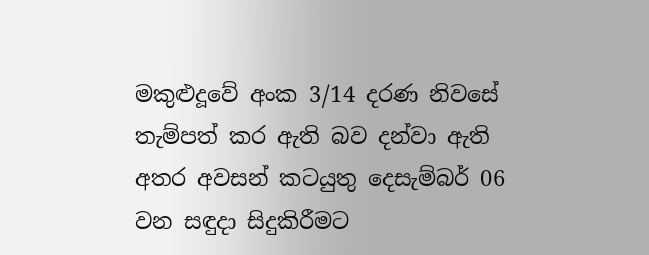මකුළුදූවේ අංක 3/14 දරණ නිවසේ තැම්පත් කර ඇති බව දන්වා ඇති අතර අවසන් කටයුතු දෙසැම්බර් 06 වන සඳුදා සිදුකිරීමට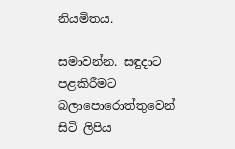නියමිතය.

සමාවන්න. සඳුදාට පළකිරීමට බලාපොරොත්තුවෙන් සිටි ලිපිය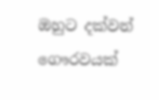ඔහුට දක්වන් ගෞරවයක්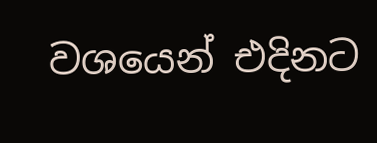වශයෙන් එදිනට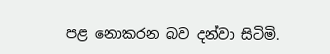පළ නොකරන බව දන්වා සිටිමි.